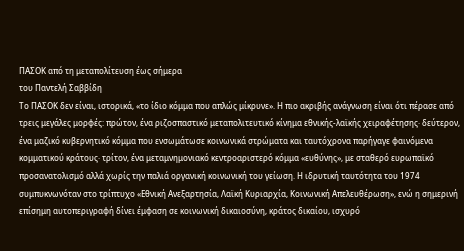ΠΑΣΟΚ από τη μεταπολίτευση έως σήμερα
του Παντελή Σαββίδη
Το ΠΑΣΟΚ δεν είναι, ιστορικά, «το ίδιο κόμμα που απλώς μίκρυνε». Η πιο ακριβής ανάγνωση είναι ότι πέρασε από τρεις μεγάλες μορφές: πρώτον, ένα ριζοσπαστικό μεταπολιτευτικό κίνημα εθνικής-λαϊκής χειραφέτησης· δεύτερον, ένα μαζικό κυβερνητικό κόμμα που ενσωμάτωσε κοινωνικά στρώματα και ταυτόχρονα παρήγαγε φαινόμενα κομματικού κράτους· τρίτον, ένα μεταμνημονιακό κεντροαριστερό κόμμα «ευθύνης», με σταθερό ευρωπαϊκό προσανατολισμό αλλά χωρίς την παλιά οργανική κοινωνική του γείωση. Η ιδρυτική ταυτότητα του 1974 συμπυκνωνόταν στο τρίπτυχο «Εθνική Ανεξαρτησία, Λαϊκή Κυριαρχία, Κοινωνική Απελευθέρωση», ενώ η σημερινή επίσημη αυτοπεριγραφή δίνει έμφαση σε κοινωνική δικαιοσύνη, κράτος δικαίου, ισχυρό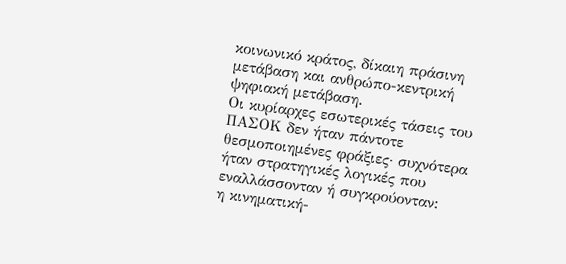κοινωνικό κράτος, δίκαιη πράσινη μετάβαση και ανθρώπο-κεντρική ψηφιακή μετάβαση.
Οι κυρίαρχες εσωτερικές τάσεις του ΠΑΣΟΚ δεν ήταν πάντοτε θεσμοποιημένες φράξιες· συχνότερα ήταν στρατηγικές λογικές που εναλλάσσονταν ή συγκρούονταν:
η κινηματική-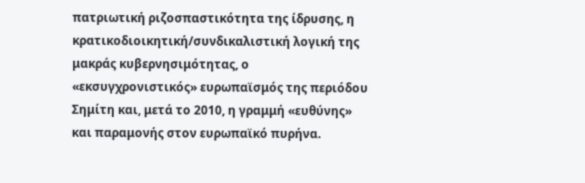πατριωτική ριζοσπαστικότητα της ίδρυσης, η κρατικοδιοικητική/συνδικαλιστική λογική της μακράς κυβερνησιμότητας, ο «εκσυγχρονιστικός» ευρωπαϊσμός της περιόδου Σημίτη και, μετά το 2010, η γραμμή «ευθύνης» και παραμονής στον ευρωπαϊκό πυρήνα.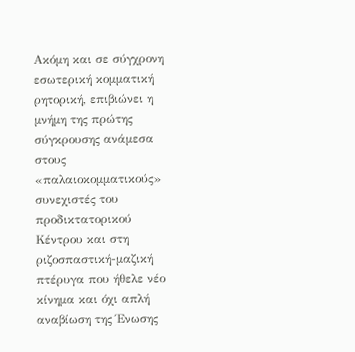Ακόμη και σε σύγχρονη εσωτερική κομματική ρητορική, επιβιώνει η μνήμη της πρώτης σύγκρουσης ανάμεσα στους «παλαιοκομματικούς» συνεχιστές του προδικτατορικού Κέντρου και στη ριζοσπαστική-μαζική πτέρυγα που ήθελε νέο κίνημα και όχι απλή αναβίωση της Ένωσης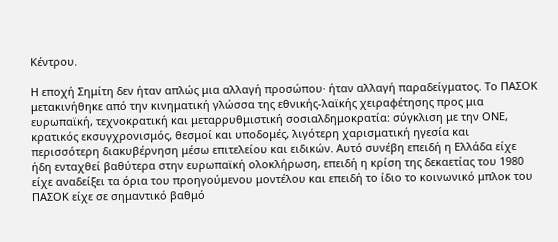Κέντρου.

Η εποχή Σημίτη δεν ήταν απλώς μια αλλαγή προσώπου· ήταν αλλαγή παραδείγματος. Το ΠΑΣΟΚ μετακινήθηκε από την κινηματική γλώσσα της εθνικής-λαϊκής χειραφέτησης προς μια ευρωπαϊκή, τεχνοκρατική και μεταρρυθμιστική σοσιαλδημοκρατία: σύγκλιση με την ΟΝΕ, κρατικός εκσυγχρονισμός, θεσμοί και υποδομές, λιγότερη χαρισματική ηγεσία και περισσότερη διακυβέρνηση μέσω επιτελείου και ειδικών. Αυτό συνέβη επειδή η Ελλάδα είχε ήδη ενταχθεί βαθύτερα στην ευρωπαϊκή ολοκλήρωση, επειδή η κρίση της δεκαετίας του 1980 είχε αναδείξει τα όρια του προηγούμενου μοντέλου και επειδή το ίδιο το κοινωνικό μπλοκ του ΠΑΣΟΚ είχε σε σημαντικό βαθμό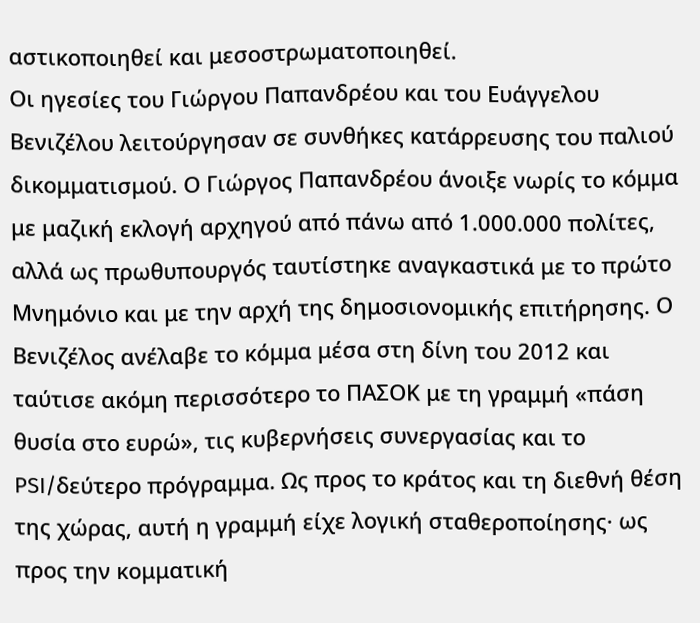αστικοποιηθεί και μεσοστρωματοποιηθεί.
Οι ηγεσίες του Γιώργου Παπανδρέου και του Ευάγγελου Βενιζέλου λειτούργησαν σε συνθήκες κατάρρευσης του παλιού δικομματισμού. Ο Γιώργος Παπανδρέου άνοιξε νωρίς το κόμμα με μαζική εκλογή αρχηγού από πάνω από 1.000.000 πολίτες, αλλά ως πρωθυπουργός ταυτίστηκε αναγκαστικά με το πρώτο Μνημόνιο και με την αρχή της δημοσιονομικής επιτήρησης. Ο Βενιζέλος ανέλαβε το κόμμα μέσα στη δίνη του 2012 και ταύτισε ακόμη περισσότερο το ΠΑΣΟΚ με τη γραμμή «πάση θυσία στο ευρώ», τις κυβερνήσεις συνεργασίας και το PSI/δεύτερο πρόγραμμα. Ως προς το κράτος και τη διεθνή θέση της χώρας, αυτή η γραμμή είχε λογική σταθεροποίησης· ως προς την κομματική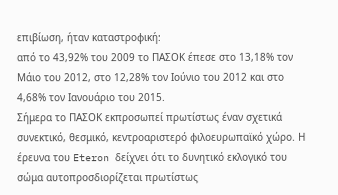επιβίωση, ήταν καταστροφική:
από το 43,92% του 2009 το ΠΑΣΟΚ έπεσε στο 13,18% τον Μάιο του 2012, στο 12,28% τον Ιούνιο του 2012 και στο 4,68% τον Ιανουάριο του 2015.
Σήμερα το ΠΑΣΟΚ εκπροσωπεί πρωτίστως έναν σχετικά συνεκτικό, θεσμικό, κεντροαριστερό φιλοευρωπαϊκό χώρο. Η έρευνα του Eteron δείχνει ότι το δυνητικό εκλογικό του σώμα αυτοπροσδιορίζεται πρωτίστως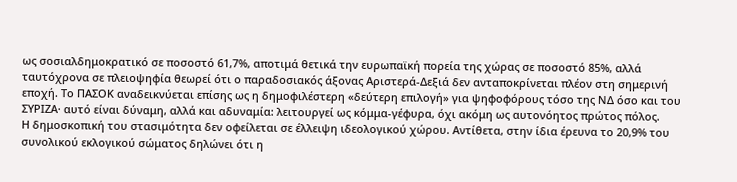ως σοσιαλδημοκρατικό σε ποσοστό 61,7%, αποτιμά θετικά την ευρωπαϊκή πορεία της χώρας σε ποσοστό 85%, αλλά ταυτόχρονα σε πλειοψηφία θεωρεί ότι ο παραδοσιακός άξονας Αριστερά-Δεξιά δεν ανταποκρίνεται πλέον στη σημερινή εποχή. Το ΠΑΣΟΚ αναδεικνύεται επίσης ως η δημοφιλέστερη «δεύτερη επιλογή» για ψηφοφόρους τόσο της ΝΔ όσο και του ΣΥΡΙΖΑ· αυτό είναι δύναμη, αλλά και αδυναμία: λειτουργεί ως κόμμα-γέφυρα, όχι ακόμη ως αυτονόητος πρώτος πόλος.
Η δημοσκοπική του στασιμότητα δεν οφείλεται σε έλλειψη ιδεολογικού χώρου. Αντίθετα, στην ίδια έρευνα το 20,9% του συνολικού εκλογικού σώματος δηλώνει ότι η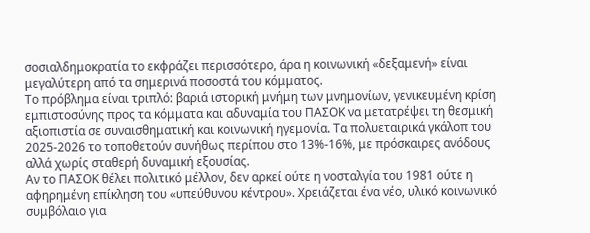σοσιαλδημοκρατία το εκφράζει περισσότερο, άρα η κοινωνική «δεξαμενή» είναι μεγαλύτερη από τα σημερινά ποσοστά του κόμματος.
Το πρόβλημα είναι τριπλό: βαριά ιστορική μνήμη των μνημονίων, γενικευμένη κρίση εμπιστοσύνης προς τα κόμματα και αδυναμία του ΠΑΣΟΚ να μετατρέψει τη θεσμική αξιοπιστία σε συναισθηματική και κοινωνική ηγεμονία. Τα πολυεταιρικά γκάλοπ του 2025-2026 το τοποθετούν συνήθως περίπου στο 13%-16%, με πρόσκαιρες ανόδους αλλά χωρίς σταθερή δυναμική εξουσίας.
Αν το ΠΑΣΟΚ θέλει πολιτικό μέλλον, δεν αρκεί ούτε η νοσταλγία του 1981 ούτε η αφηρημένη επίκληση του «υπεύθυνου κέντρου». Χρειάζεται ένα νέο, υλικό κοινωνικό συμβόλαιο για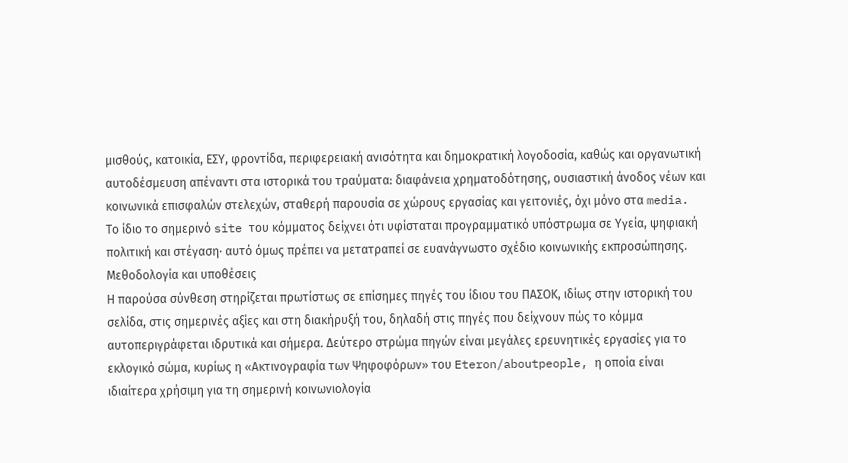μισθούς, κατοικία, ΕΣΥ, φροντίδα, περιφερειακή ανισότητα και δημοκρατική λογοδοσία, καθώς και οργανωτική αυτοδέσμευση απέναντι στα ιστορικά του τραύματα: διαφάνεια χρηματοδότησης, ουσιαστική άνοδος νέων και κοινωνικά επισφαλών στελεχών, σταθερή παρουσία σε χώρους εργασίας και γειτονιές, όχι μόνο στα media. Το ίδιο το σημερινό site του κόμματος δείχνει ότι υφίσταται προγραμματικό υπόστρωμα σε Υγεία, ψηφιακή πολιτική και στέγαση· αυτό όμως πρέπει να μετατραπεί σε ευανάγνωστο σχέδιο κοινωνικής εκπροσώπησης.
Μεθοδολογία και υποθέσεις
Η παρούσα σύνθεση στηρίζεται πρωτίστως σε επίσημες πηγές του ίδιου του ΠΑΣΟΚ, ιδίως στην ιστορική του σελίδα, στις σημερινές αξίες και στη διακήρυξή του, δηλαδή στις πηγές που δείχνουν πώς το κόμμα αυτοπεριγράφεται ιδρυτικά και σήμερα. Δεύτερο στρώμα πηγών είναι μεγάλες ερευνητικές εργασίες για το εκλογικό σώμα, κυρίως η «Ακτινογραφία των Ψηφοφόρων» του Eteron/aboutpeople, η οποία είναι ιδιαίτερα χρήσιμη για τη σημερινή κοινωνιολογία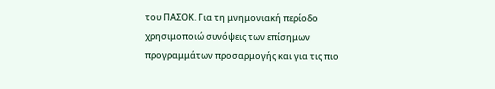του ΠΑΣΟΚ. Για τη μνημονιακή περίοδο χρησιμοποιώ συνόψεις των επίσημων προγραμμάτων προσαρμογής και για τις πιο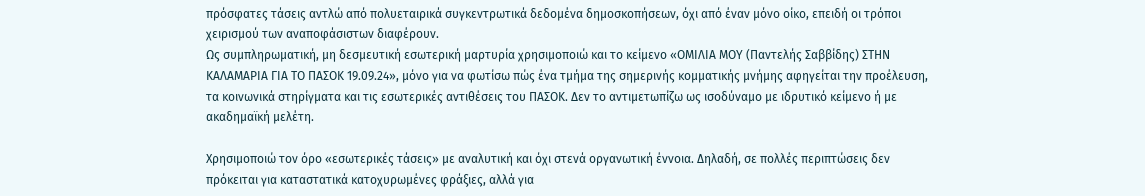πρόσφατες τάσεις αντλώ από πολυεταιρικά συγκεντρωτικά δεδομένα δημοσκοπήσεων, όχι από έναν μόνο οίκο, επειδή οι τρόποι χειρισμού των αναποφάσιστων διαφέρουν.
Ως συμπληρωματική, μη δεσμευτική εσωτερική μαρτυρία χρησιμοποιώ και το κείμενο «ΟΜΙΛΙΑ ΜΟΥ (Παντελής Σαββίδης) ΣΤΗΝ ΚΑΛΑΜΑΡΙΑ ΓΙΑ ΤΟ ΠΑΣΟΚ 19.09.24», μόνο για να φωτίσω πώς ένα τμήμα της σημερινής κομματικής μνήμης αφηγείται την προέλευση, τα κοινωνικά στηρίγματα και τις εσωτερικές αντιθέσεις του ΠΑΣΟΚ. Δεν το αντιμετωπίζω ως ισοδύναμο με ιδρυτικό κείμενο ή με ακαδημαϊκή μελέτη.

Χρησιμοποιώ τον όρο «εσωτερικές τάσεις» με αναλυτική και όχι στενά οργανωτική έννοια. Δηλαδή, σε πολλές περιπτώσεις δεν πρόκειται για καταστατικά κατοχυρωμένες φράξιες, αλλά για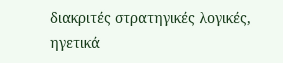διακριτές στρατηγικές λογικές, ηγετικά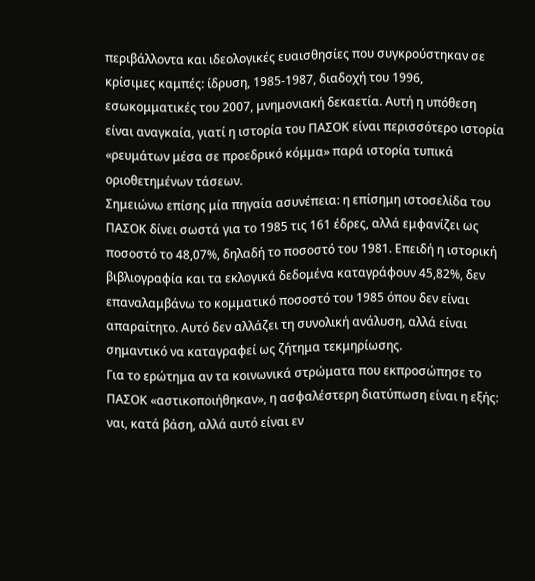περιβάλλοντα και ιδεολογικές ευαισθησίες που συγκρούστηκαν σε κρίσιμες καμπές: ίδρυση, 1985-1987, διαδοχή του 1996, εσωκομματικές του 2007, μνημονιακή δεκαετία. Αυτή η υπόθεση είναι αναγκαία, γιατί η ιστορία του ΠΑΣΟΚ είναι περισσότερο ιστορία «ρευμάτων μέσα σε προεδρικό κόμμα» παρά ιστορία τυπικά οριοθετημένων τάσεων.
Σημειώνω επίσης μία πηγαία ασυνέπεια: η επίσημη ιστοσελίδα του ΠΑΣΟΚ δίνει σωστά για το 1985 τις 161 έδρες, αλλά εμφανίζει ως ποσοστό το 48,07%, δηλαδή το ποσοστό του 1981. Επειδή η ιστορική βιβλιογραφία και τα εκλογικά δεδομένα καταγράφουν 45,82%, δεν επαναλαμβάνω το κομματικό ποσοστό του 1985 όπου δεν είναι απαραίτητο. Αυτό δεν αλλάζει τη συνολική ανάλυση, αλλά είναι σημαντικό να καταγραφεί ως ζήτημα τεκμηρίωσης.
Για το ερώτημα αν τα κοινωνικά στρώματα που εκπροσώπησε το ΠΑΣΟΚ «αστικοποιήθηκαν», η ασφαλέστερη διατύπωση είναι η εξής: ναι, κατά βάση, αλλά αυτό είναι εν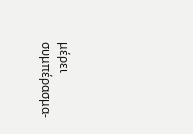μέρει συμπέρασμα-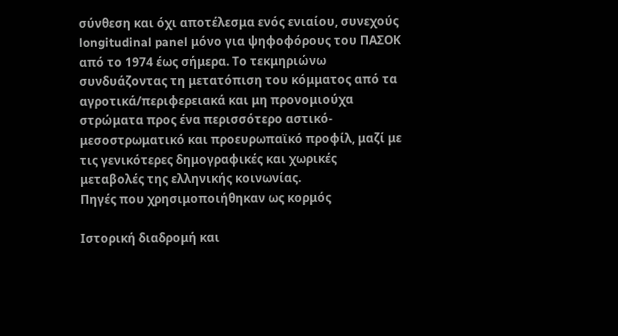σύνθεση και όχι αποτέλεσμα ενός ενιαίου, συνεχούς longitudinal panel μόνο για ψηφοφόρους του ΠΑΣΟΚ από το 1974 έως σήμερα. Το τεκμηριώνω συνδυάζοντας τη μετατόπιση του κόμματος από τα αγροτικά/περιφερειακά και μη προνομιούχα στρώματα προς ένα περισσότερο αστικό-μεσοστρωματικό και προευρωπαϊκό προφίλ, μαζί με τις γενικότερες δημογραφικές και χωρικές μεταβολές της ελληνικής κοινωνίας.
Πηγές που χρησιμοποιήθηκαν ως κορμός

Ιστορική διαδρομή και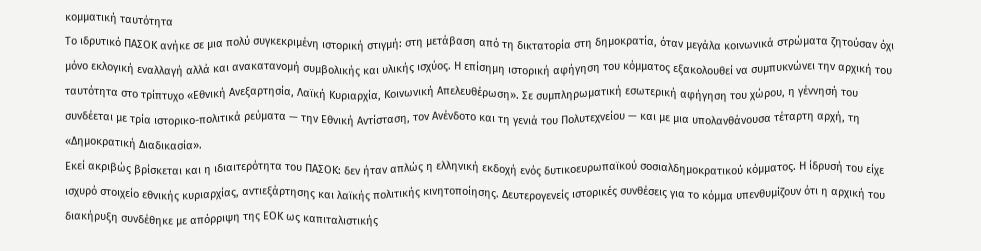κομματική ταυτότητα
Το ιδρυτικό ΠΑΣΟΚ ανήκε σε μια πολύ συγκεκριμένη ιστορική στιγμή: στη μετάβαση από τη δικτατορία στη δημοκρατία, όταν μεγάλα κοινωνικά στρώματα ζητούσαν όχι μόνο εκλογική εναλλαγή αλλά και ανακατανομή συμβολικής και υλικής ισχύος. Η επίσημη ιστορική αφήγηση του κόμματος εξακολουθεί να συμπυκνώνει την αρχική του ταυτότητα στο τρίπτυχο «Εθνική Ανεξαρτησία, Λαϊκή Κυριαρχία, Κοινωνική Απελευθέρωση». Σε συμπληρωματική εσωτερική αφήγηση του χώρου, η γέννησή του συνδέεται με τρία ιστορικο-πολιτικά ρεύματα — την Εθνική Αντίσταση, τον Ανένδοτο και τη γενιά του Πολυτεχνείου — και με μια υπολανθάνουσα τέταρτη αρχή, τη «Δημοκρατική Διαδικασία».
Εκεί ακριβώς βρίσκεται και η ιδιαιτερότητα του ΠΑΣΟΚ: δεν ήταν απλώς η ελληνική εκδοχή ενός δυτικοευρωπαϊκού σοσιαλδημοκρατικού κόμματος. Η ίδρυσή του είχε ισχυρό στοιχείο εθνικής κυριαρχίας, αντιεξάρτησης και λαϊκής πολιτικής κινητοποίησης. Δευτερογενείς ιστορικές συνθέσεις για το κόμμα υπενθυμίζουν ότι η αρχική του διακήρυξη συνδέθηκε με απόρριψη της ΕΟΚ ως καπιταλιστικής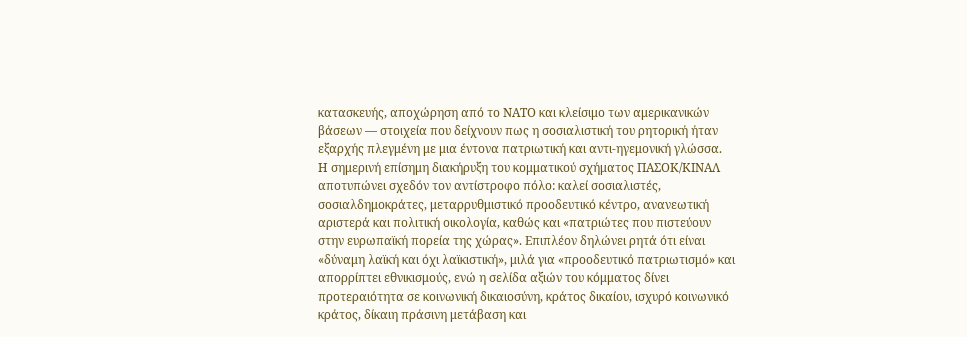κατασκευής, αποχώρηση από το ΝΑΤΟ και κλείσιμο των αμερικανικών βάσεων — στοιχεία που δείχνουν πως η σοσιαλιστική του ρητορική ήταν εξαρχής πλεγμένη με μια έντονα πατριωτική και αντι-ηγεμονική γλώσσα.
Η σημερινή επίσημη διακήρυξη του κομματικού σχήματος ΠΑΣΟΚ/ΚΙΝΑΛ αποτυπώνει σχεδόν τον αντίστροφο πόλο: καλεί σοσιαλιστές, σοσιαλδημοκράτες, μεταρρυθμιστικό προοδευτικό κέντρο, ανανεωτική αριστερά και πολιτική οικολογία, καθώς και «πατριώτες που πιστεύουν στην ευρωπαϊκή πορεία της χώρας». Επιπλέον δηλώνει ρητά ότι είναι «δύναμη λαϊκή και όχι λαϊκιστική», μιλά για «προοδευτικό πατριωτισμό» και απορρίπτει εθνικισμούς, ενώ η σελίδα αξιών του κόμματος δίνει προτεραιότητα σε κοινωνική δικαιοσύνη, κράτος δικαίου, ισχυρό κοινωνικό κράτος, δίκαιη πράσινη μετάβαση και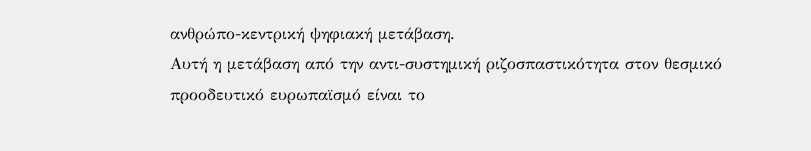ανθρώπο-κεντρική ψηφιακή μετάβαση.
Αυτή η μετάβαση από την αντι-συστημική ριζοσπαστικότητα στον θεσμικό προοδευτικό ευρωπαϊσμό είναι το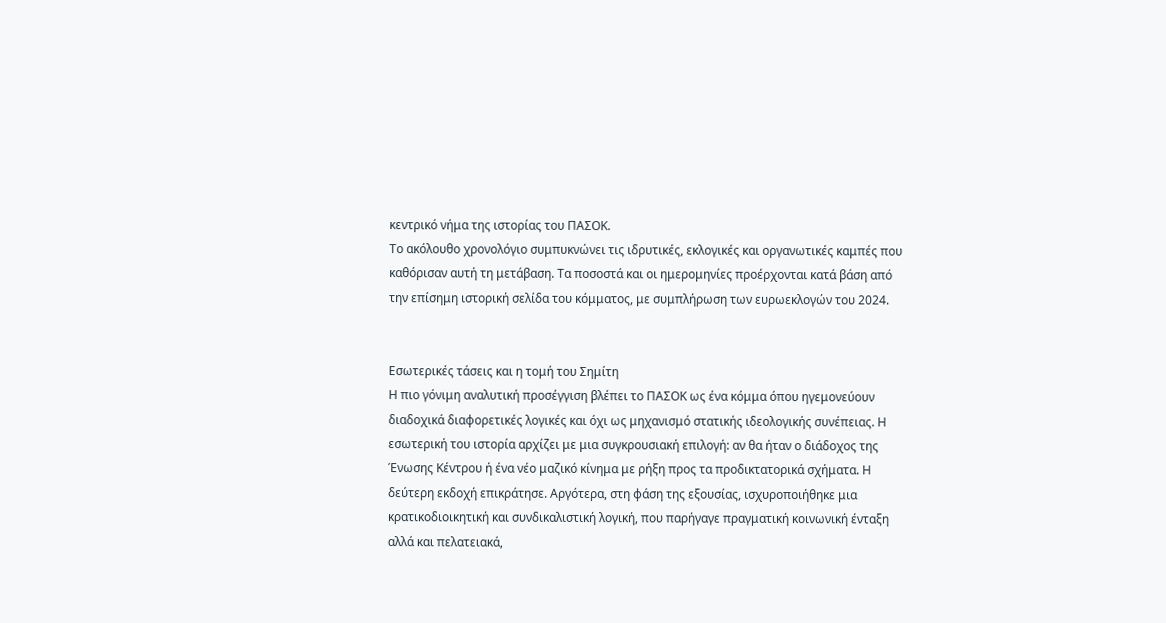κεντρικό νήμα της ιστορίας του ΠΑΣΟΚ.
Το ακόλουθο χρονολόγιο συμπυκνώνει τις ιδρυτικές, εκλογικές και οργανωτικές καμπές που καθόρισαν αυτή τη μετάβαση. Τα ποσοστά και οι ημερομηνίες προέρχονται κατά βάση από την επίσημη ιστορική σελίδα του κόμματος, με συμπλήρωση των ευρωεκλογών του 2024.


Εσωτερικές τάσεις και η τομή του Σημίτη
Η πιο γόνιμη αναλυτική προσέγγιση βλέπει το ΠΑΣΟΚ ως ένα κόμμα όπου ηγεμονεύουν διαδοχικά διαφορετικές λογικές και όχι ως μηχανισμό στατικής ιδεολογικής συνέπειας. Η εσωτερική του ιστορία αρχίζει με μια συγκρουσιακή επιλογή: αν θα ήταν ο διάδοχος της Ένωσης Κέντρου ή ένα νέο μαζικό κίνημα με ρήξη προς τα προδικτατορικά σχήματα. Η δεύτερη εκδοχή επικράτησε. Αργότερα, στη φάση της εξουσίας, ισχυροποιήθηκε μια κρατικοδιοικητική και συνδικαλιστική λογική, που παρήγαγε πραγματική κοινωνική ένταξη αλλά και πελατειακά,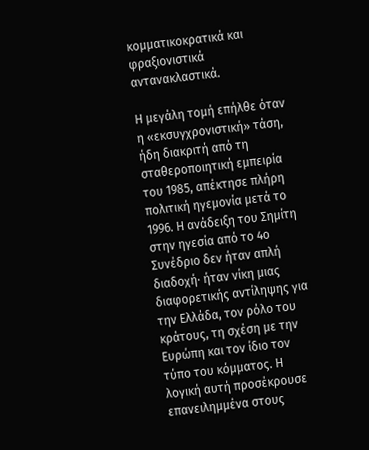κομματικοκρατικά και φραξιονιστικά αντανακλαστικά.

Η μεγάλη τομή επήλθε όταν η «εκσυγχρονιστική» τάση, ήδη διακριτή από τη σταθεροποιητική εμπειρία του 1985, απέκτησε πλήρη πολιτική ηγεμονία μετά το 1996. Η ανάδειξη του Σημίτη στην ηγεσία από το 4ο Συνέδριο δεν ήταν απλή διαδοχή· ήταν νίκη μιας διαφορετικής αντίληψης για την Ελλάδα, τον ρόλο του κράτους, τη σχέση με την Ευρώπη και τον ίδιο τον τύπο του κόμματος. Η λογική αυτή προσέκρουσε επανειλημμένα στους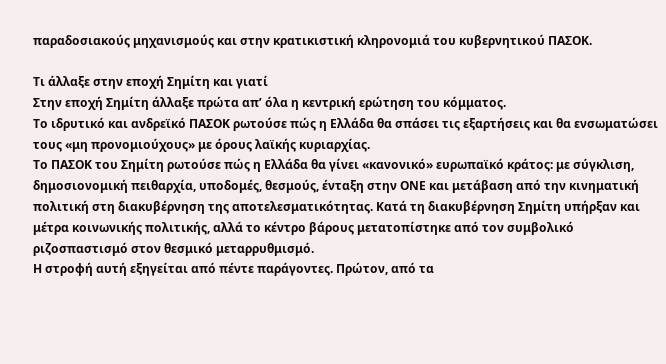παραδοσιακούς μηχανισμούς και στην κρατικιστική κληρονομιά του κυβερνητικού ΠΑΣΟΚ.

Τι άλλαξε στην εποχή Σημίτη και γιατί
Στην εποχή Σημίτη άλλαξε πρώτα απ’ όλα η κεντρική ερώτηση του κόμματος.
Το ιδρυτικό και ανδρεϊκό ΠΑΣΟΚ ρωτούσε πώς η Ελλάδα θα σπάσει τις εξαρτήσεις και θα ενσωματώσει τους «μη προνομιούχους» με όρους λαϊκής κυριαρχίας.
Το ΠΑΣΟΚ του Σημίτη ρωτούσε πώς η Ελλάδα θα γίνει «κανονικό» ευρωπαϊκό κράτος: με σύγκλιση, δημοσιονομική πειθαρχία, υποδομές, θεσμούς, ένταξη στην ΟΝΕ και μετάβαση από την κινηματική πολιτική στη διακυβέρνηση της αποτελεσματικότητας. Κατά τη διακυβέρνηση Σημίτη υπήρξαν και μέτρα κοινωνικής πολιτικής, αλλά το κέντρο βάρους μετατοπίστηκε από τον συμβολικό ριζοσπαστισμό στον θεσμικό μεταρρυθμισμό.
Η στροφή αυτή εξηγείται από πέντε παράγοντες. Πρώτον, από τα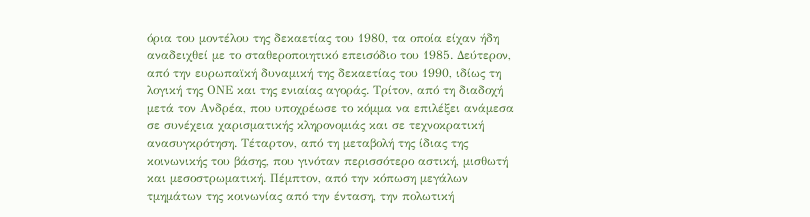όρια του μοντέλου της δεκαετίας του 1980, τα οποία είχαν ήδη αναδειχθεί με το σταθεροποιητικό επεισόδιο του 1985. Δεύτερον, από την ευρωπαϊκή δυναμική της δεκαετίας του 1990, ιδίως τη λογική της ΟΝΕ και της ενιαίας αγοράς. Τρίτον, από τη διαδοχή μετά τον Ανδρέα, που υποχρέωσε το κόμμα να επιλέξει ανάμεσα σε συνέχεια χαρισματικής κληρονομιάς και σε τεχνοκρατική ανασυγκρότηση. Τέταρτον, από τη μεταβολή της ίδιας της κοινωνικής του βάσης, που γινόταν περισσότερο αστική, μισθωτή και μεσοστρωματική. Πέμπτον, από την κόπωση μεγάλων τμημάτων της κοινωνίας από την ένταση, την πολωτική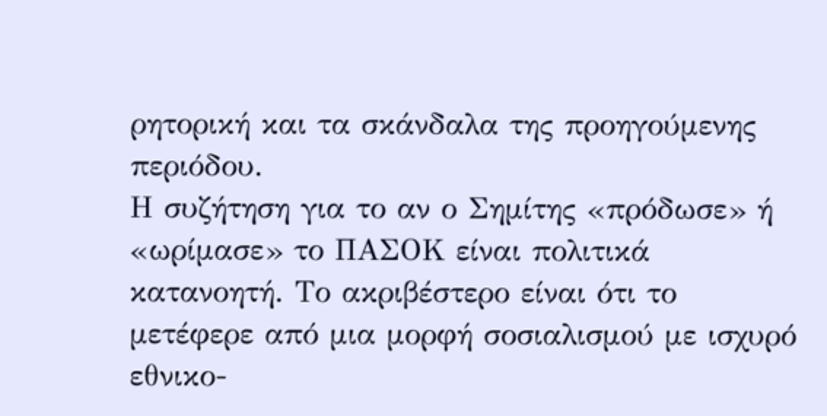ρητορική και τα σκάνδαλα της προηγούμενης περιόδου.
Η συζήτηση για το αν ο Σημίτης «πρόδωσε» ή «ωρίμασε» το ΠΑΣΟΚ είναι πολιτικά κατανοητή. Το ακριβέστερο είναι ότι το μετέφερε από μια μορφή σοσιαλισμού με ισχυρό εθνικο-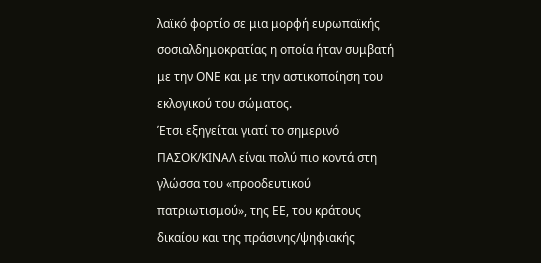λαϊκό φορτίο σε μια μορφή ευρωπαϊκής σοσιαλδημοκρατίας η οποία ήταν συμβατή με την ΟΝΕ και με την αστικοποίηση του εκλογικού του σώματος.
Έτσι εξηγείται γιατί το σημερινό ΠΑΣΟΚ/ΚΙΝΑΛ είναι πολύ πιο κοντά στη γλώσσα του «προοδευτικού πατριωτισμού», της ΕΕ, του κράτους δικαίου και της πράσινης/ψηφιακής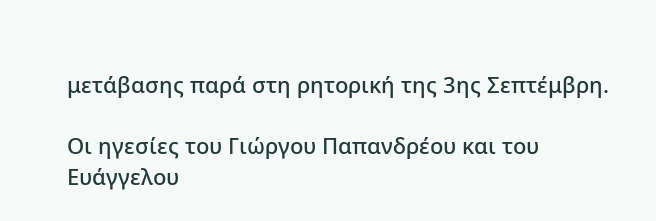μετάβασης παρά στη ρητορική της 3ης Σεπτέμβρη.

Οι ηγεσίες του Γιώργου Παπανδρέου και του Ευάγγελου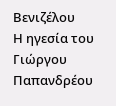Βενιζέλου
Η ηγεσία του Γιώργου Παπανδρέου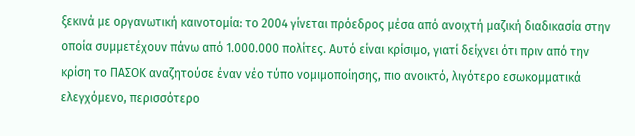ξεκινά με οργανωτική καινοτομία: το 2004 γίνεται πρόεδρος μέσα από ανοιχτή μαζική διαδικασία στην οποία συμμετέχουν πάνω από 1.000.000 πολίτες. Αυτό είναι κρίσιμο, γιατί δείχνει ότι πριν από την κρίση το ΠΑΣΟΚ αναζητούσε έναν νέο τύπο νομιμοποίησης, πιο ανοικτό, λιγότερο εσωκομματικά ελεγχόμενο, περισσότερο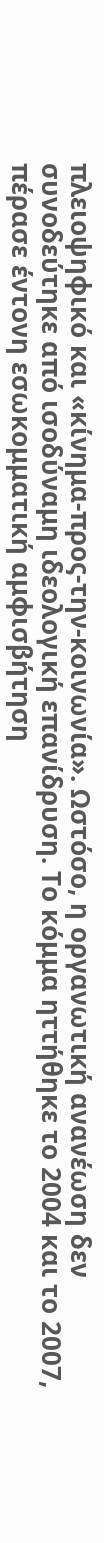πλειοψηφικό και «κίνημα-προς-την-κοινωνία». Ωστόσο, η οργανωτική ανανέωση δεν συνοδεύτηκε από ισοδύναμη ιδεολογική επανίδρυση. Το κόμμα ηττήθηκε το 2004 και το 2007, πέρασε έντονη εσωκομματική αμφισβήτηση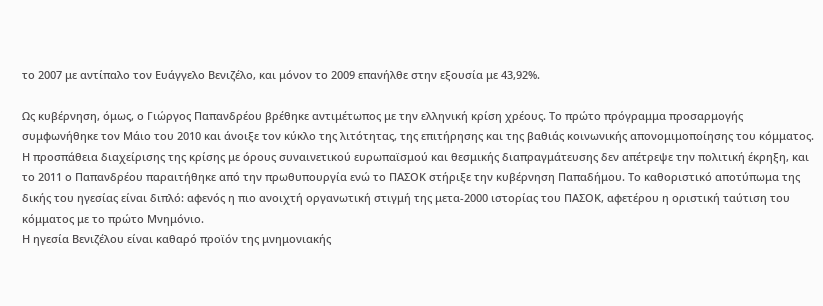το 2007 με αντίπαλο τον Ευάγγελο Βενιζέλο, και μόνον το 2009 επανήλθε στην εξουσία με 43,92%.

Ως κυβέρνηση, όμως, ο Γιώργος Παπανδρέου βρέθηκε αντιμέτωπος με την ελληνική κρίση χρέους. Το πρώτο πρόγραμμα προσαρμογής συμφωνήθηκε τον Μάιο του 2010 και άνοιξε τον κύκλο της λιτότητας, της επιτήρησης και της βαθιάς κοινωνικής απονομιμοποίησης του κόμματος. Η προσπάθεια διαχείρισης της κρίσης με όρους συναινετικού ευρωπαϊσμού και θεσμικής διαπραγμάτευσης δεν απέτρεψε την πολιτική έκρηξη, και το 2011 ο Παπανδρέου παραιτήθηκε από την πρωθυπουργία ενώ το ΠΑΣΟΚ στήριξε την κυβέρνηση Παπαδήμου. Το καθοριστικό αποτύπωμα της δικής του ηγεσίας είναι διπλό: αφενός η πιο ανοιχτή οργανωτική στιγμή της μετα-2000 ιστορίας του ΠΑΣΟΚ, αφετέρου η οριστική ταύτιση του κόμματος με το πρώτο Μνημόνιο.
Η ηγεσία Βενιζέλου είναι καθαρό προϊόν της μνημονιακής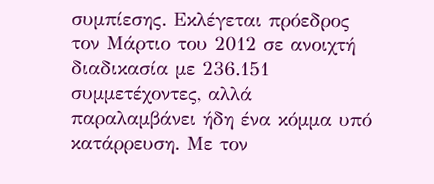συμπίεσης. Εκλέγεται πρόεδρος τον Μάρτιο του 2012 σε ανοιχτή διαδικασία με 236.151 συμμετέχοντες, αλλά παραλαμβάνει ήδη ένα κόμμα υπό κατάρρευση. Με τον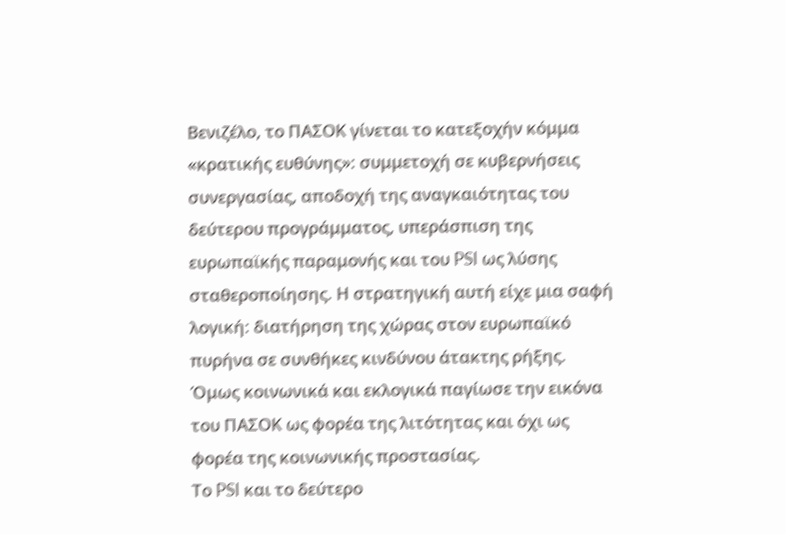Βενιζέλο, το ΠΑΣΟΚ γίνεται το κατεξοχήν κόμμα «κρατικής ευθύνης»: συμμετοχή σε κυβερνήσεις συνεργασίας, αποδοχή της αναγκαιότητας του δεύτερου προγράμματος, υπεράσπιση της ευρωπαϊκής παραμονής και του PSI ως λύσης σταθεροποίησης. Η στρατηγική αυτή είχε μια σαφή λογική: διατήρηση της χώρας στον ευρωπαϊκό πυρήνα σε συνθήκες κινδύνου άτακτης ρήξης.
Όμως κοινωνικά και εκλογικά παγίωσε την εικόνα του ΠΑΣΟΚ ως φορέα της λιτότητας και όχι ως φορέα της κοινωνικής προστασίας.
Το PSI και το δεύτερο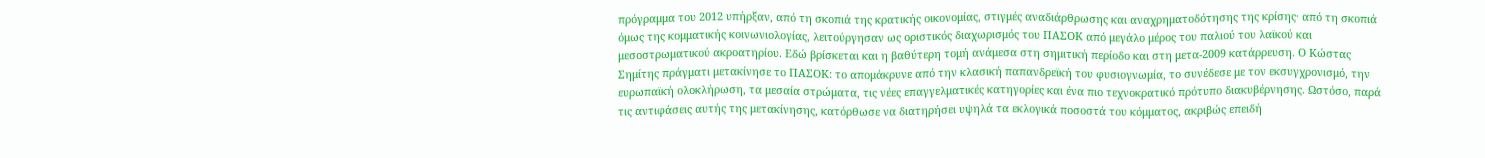πρόγραμμα του 2012 υπήρξαν, από τη σκοπιά της κρατικής οικονομίας, στιγμές αναδιάρθρωσης και αναχρηματοδότησης της κρίσης· από τη σκοπιά όμως της κομματικής κοινωνιολογίας, λειτούργησαν ως οριστικός διαχωρισμός του ΠΑΣΟΚ από μεγάλο μέρος του παλιού του λαϊκού και μεσοστρωματικού ακροατηρίου. Εδώ βρίσκεται και η βαθύτερη τομή ανάμεσα στη σημιτική περίοδο και στη μετα-2009 κατάρρευση. Ο Κώστας Σημίτης πράγματι μετακίνησε το ΠΑΣΟΚ: το απομάκρυνε από την κλασική παπανδρεϊκή του φυσιογνωμία, το συνέδεσε με τον εκσυγχρονισμό, την ευρωπαϊκή ολοκλήρωση, τα μεσαία στρώματα, τις νέες επαγγελματικές κατηγορίες και ένα πιο τεχνοκρατικό πρότυπο διακυβέρνησης. Ωστόσο, παρά τις αντιφάσεις αυτής της μετακίνησης, κατόρθωσε να διατηρήσει υψηλά τα εκλογικά ποσοστά του κόμματος, ακριβώς επειδή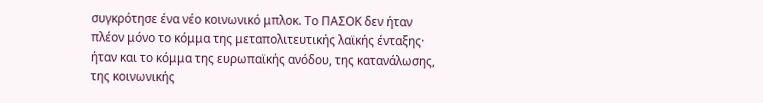συγκρότησε ένα νέο κοινωνικό μπλοκ. Το ΠΑΣΟΚ δεν ήταν πλέον μόνο το κόμμα της μεταπολιτευτικής λαϊκής ένταξης· ήταν και το κόμμα της ευρωπαϊκής ανόδου, της κατανάλωσης, της κοινωνικής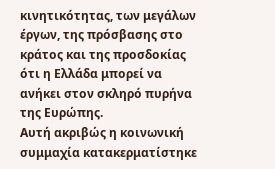κινητικότητας, των μεγάλων έργων, της πρόσβασης στο κράτος και της προσδοκίας ότι η Ελλάδα μπορεί να ανήκει στον σκληρό πυρήνα της Ευρώπης.
Αυτή ακριβώς η κοινωνική συμμαχία κατακερματίστηκε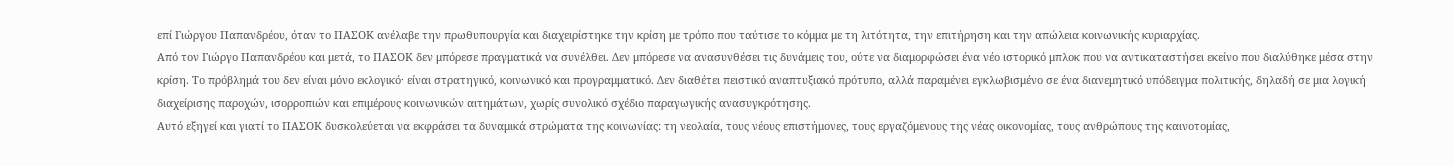επί Γιώργου Παπανδρέου, όταν το ΠΑΣΟΚ ανέλαβε την πρωθυπουργία και διαχειρίστηκε την κρίση με τρόπο που ταύτισε το κόμμα με τη λιτότητα, την επιτήρηση και την απώλεια κοινωνικής κυριαρχίας.
Από τον Γιώργο Παπανδρέου και μετά, το ΠΑΣΟΚ δεν μπόρεσε πραγματικά να συνέλθει. Δεν μπόρεσε να ανασυνθέσει τις δυνάμεις του, ούτε να διαμορφώσει ένα νέο ιστορικό μπλοκ που να αντικαταστήσει εκείνο που διαλύθηκε μέσα στην κρίση. Το πρόβλημά του δεν είναι μόνο εκλογικό· είναι στρατηγικό, κοινωνικό και προγραμματικό. Δεν διαθέτει πειστικό αναπτυξιακό πρότυπο, αλλά παραμένει εγκλωβισμένο σε ένα διανεμητικό υπόδειγμα πολιτικής, δηλαδή σε μια λογική διαχείρισης παροχών, ισορροπιών και επιμέρους κοινωνικών αιτημάτων, χωρίς συνολικό σχέδιο παραγωγικής ανασυγκρότησης.
Αυτό εξηγεί και γιατί το ΠΑΣΟΚ δυσκολεύεται να εκφράσει τα δυναμικά στρώματα της κοινωνίας: τη νεολαία, τους νέους επιστήμονες, τους εργαζόμενους της νέας οικονομίας, τους ανθρώπους της καινοτομίας,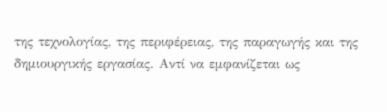της τεχνολογίας, της περιφέρειας, της παραγωγής και της δημιουργικής εργασίας. Αντί να εμφανίζεται ως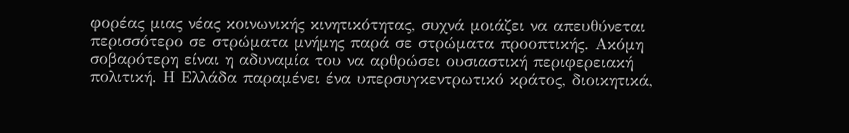φορέας μιας νέας κοινωνικής κινητικότητας, συχνά μοιάζει να απευθύνεται περισσότερο σε στρώματα μνήμης παρά σε στρώματα προοπτικής. Ακόμη σοβαρότερη είναι η αδυναμία του να αρθρώσει ουσιαστική περιφερειακή πολιτική. Η Ελλάδα παραμένει ένα υπερσυγκεντρωτικό κράτος, διοικητικά,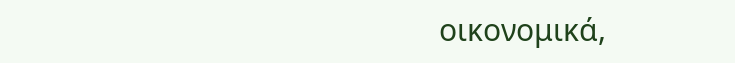οικονομικά,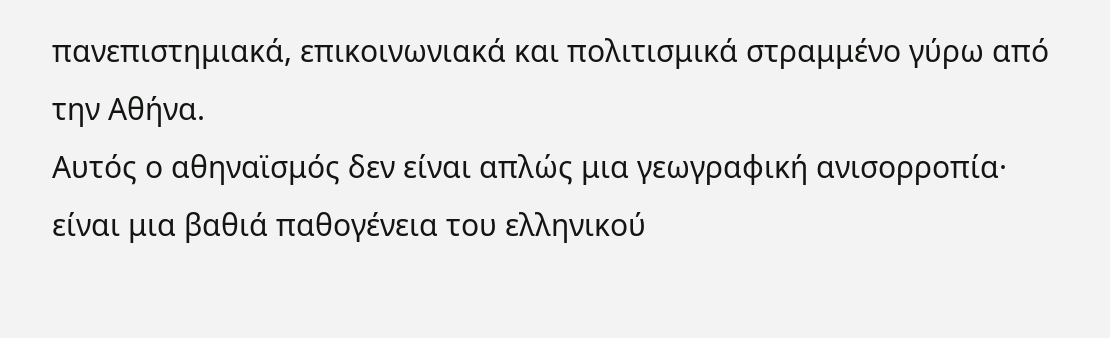πανεπιστημιακά, επικοινωνιακά και πολιτισμικά στραμμένο γύρω από την Αθήνα.
Αυτός ο αθηναϊσμός δεν είναι απλώς μια γεωγραφική ανισορροπία· είναι μια βαθιά παθογένεια του ελληνικού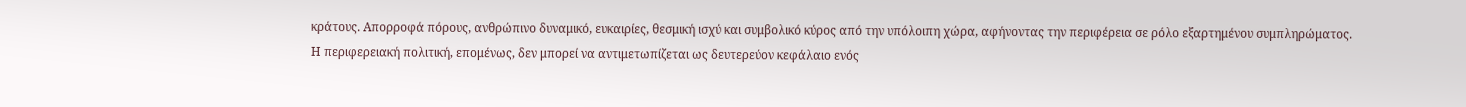κράτους. Απορροφά πόρους, ανθρώπινο δυναμικό, ευκαιρίες, θεσμική ισχύ και συμβολικό κύρος από την υπόλοιπη χώρα, αφήνοντας την περιφέρεια σε ρόλο εξαρτημένου συμπληρώματος.
Η περιφερειακή πολιτική, επομένως, δεν μπορεί να αντιμετωπίζεται ως δευτερεύον κεφάλαιο ενός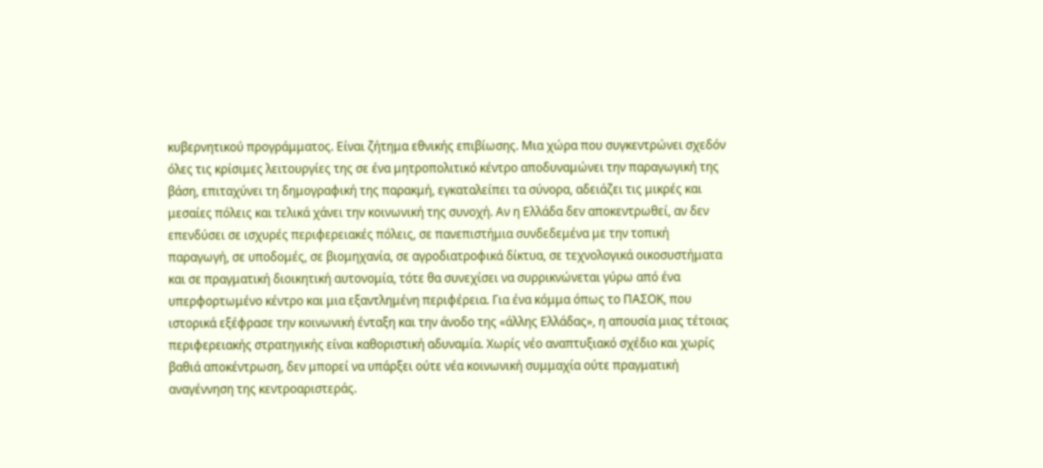κυβερνητικού προγράμματος. Είναι ζήτημα εθνικής επιβίωσης. Μια χώρα που συγκεντρώνει σχεδόν όλες τις κρίσιμες λειτουργίες της σε ένα μητροπολιτικό κέντρο αποδυναμώνει την παραγωγική της βάση, επιταχύνει τη δημογραφική της παρακμή, εγκαταλείπει τα σύνορα, αδειάζει τις μικρές και μεσαίες πόλεις και τελικά χάνει την κοινωνική της συνοχή. Αν η Ελλάδα δεν αποκεντρωθεί, αν δεν επενδύσει σε ισχυρές περιφερειακές πόλεις, σε πανεπιστήμια συνδεδεμένα με την τοπική παραγωγή, σε υποδομές, σε βιομηχανία, σε αγροδιατροφικά δίκτυα, σε τεχνολογικά οικοσυστήματα και σε πραγματική διοικητική αυτονομία, τότε θα συνεχίσει να συρρικνώνεται γύρω από ένα υπερφορτωμένο κέντρο και μια εξαντλημένη περιφέρεια. Για ένα κόμμα όπως το ΠΑΣΟΚ, που ιστορικά εξέφρασε την κοινωνική ένταξη και την άνοδο της «άλλης Ελλάδας», η απουσία μιας τέτοιας περιφερειακής στρατηγικής είναι καθοριστική αδυναμία. Χωρίς νέο αναπτυξιακό σχέδιο και χωρίς βαθιά αποκέντρωση, δεν μπορεί να υπάρξει ούτε νέα κοινωνική συμμαχία ούτε πραγματική αναγέννηση της κεντροαριστεράς.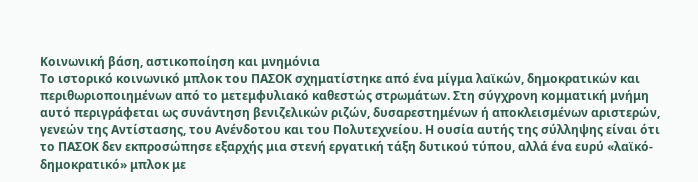Κοινωνική βάση, αστικοποίηση και μνημόνια
Το ιστορικό κοινωνικό μπλοκ του ΠΑΣΟΚ σχηματίστηκε από ένα μίγμα λαϊκών, δημοκρατικών και περιθωριοποιημένων από το μετεμφυλιακό καθεστώς στρωμάτων. Στη σύγχρονη κομματική μνήμη αυτό περιγράφεται ως συνάντηση βενιζελικών ριζών, δυσαρεστημένων ή αποκλεισμένων αριστερών, γενεών της Αντίστασης, του Ανένδοτου και του Πολυτεχνείου. Η ουσία αυτής της σύλληψης είναι ότι το ΠΑΣΟΚ δεν εκπροσώπησε εξαρχής μια στενή εργατική τάξη δυτικού τύπου, αλλά ένα ευρύ «λαϊκό-δημοκρατικό» μπλοκ με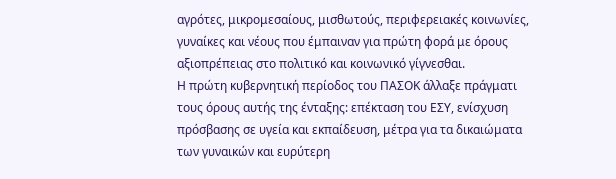αγρότες, μικρομεσαίους, μισθωτούς, περιφερειακές κοινωνίες, γυναίκες και νέους που έμπαιναν για πρώτη φορά με όρους αξιοπρέπειας στο πολιτικό και κοινωνικό γίγνεσθαι.
Η πρώτη κυβερνητική περίοδος του ΠΑΣΟΚ άλλαξε πράγματι τους όρους αυτής της ένταξης: επέκταση του ΕΣΥ, ενίσχυση πρόσβασης σε υγεία και εκπαίδευση, μέτρα για τα δικαιώματα των γυναικών και ευρύτερη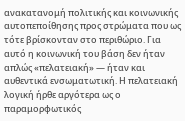ανακατανομή πολιτικής και κοινωνικής αυτοπεποίθησης προς στρώματα που ως τότε βρίσκονταν στο περιθώριο. Για αυτό η κοινωνική του βάση δεν ήταν απλώς «πελατειακή» — ήταν και αυθεντικά ενσωματωτική. Η πελατειακή λογική ήρθε αργότερα ως ο παραμορφωτικός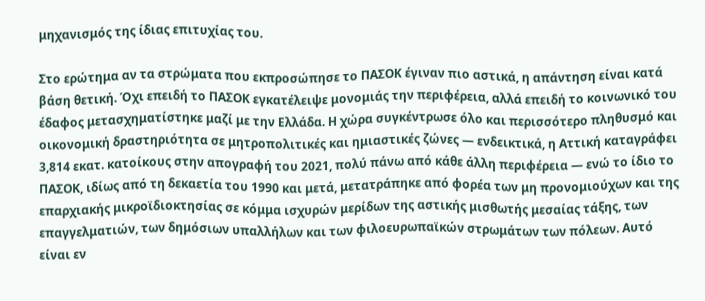μηχανισμός της ίδιας επιτυχίας του.

Στο ερώτημα αν τα στρώματα που εκπροσώπησε το ΠΑΣΟΚ έγιναν πιο αστικά, η απάντηση είναι κατά βάση θετική. Όχι επειδή το ΠΑΣΟΚ εγκατέλειψε μονομιάς την περιφέρεια, αλλά επειδή το κοινωνικό του έδαφος μετασχηματίστηκε μαζί με την Ελλάδα. Η χώρα συγκέντρωσε όλο και περισσότερο πληθυσμό και οικονομική δραστηριότητα σε μητροπολιτικές και ημιαστικές ζώνες — ενδεικτικά, η Αττική καταγράφει 3,814 εκατ. κατοίκους στην απογραφή του 2021, πολύ πάνω από κάθε άλλη περιφέρεια — ενώ το ίδιο το ΠΑΣΟΚ, ιδίως από τη δεκαετία του 1990 και μετά, μετατράπηκε από φορέα των μη προνομιούχων και της επαρχιακής μικροϊδιοκτησίας σε κόμμα ισχυρών μερίδων της αστικής μισθωτής μεσαίας τάξης, των επαγγελματιών, των δημόσιων υπαλλήλων και των φιλοευρωπαϊκών στρωμάτων των πόλεων. Αυτό είναι εν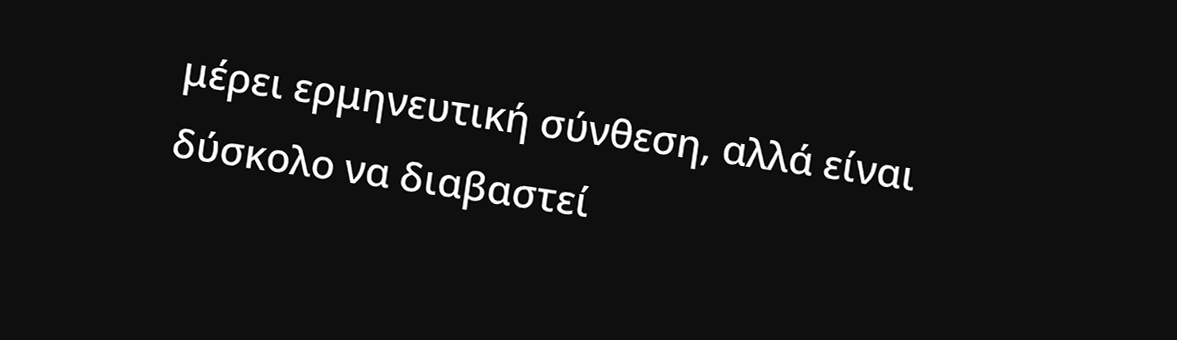μέρει ερμηνευτική σύνθεση, αλλά είναι δύσκολο να διαβαστεί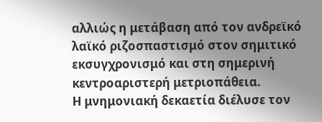αλλιώς η μετάβαση από τον ανδρεϊκό λαϊκό ριζοσπαστισμό στον σημιτικό εκσυγχρονισμό και στη σημερινή κεντροαριστερή μετριοπάθεια.
Η μνημονιακή δεκαετία διέλυσε τον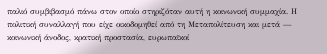παλιό συμβιβασμό πάνω στον οποίο στηριζόταν αυτή η κοινωνική συμμαχία. Η πολιτική συναλλαγή που είχε οικοδομηθεί από τη Μεταπολίτευση και μετά — κοινωνική άνοδος, κρατική προστασία, ευρωπαϊκοί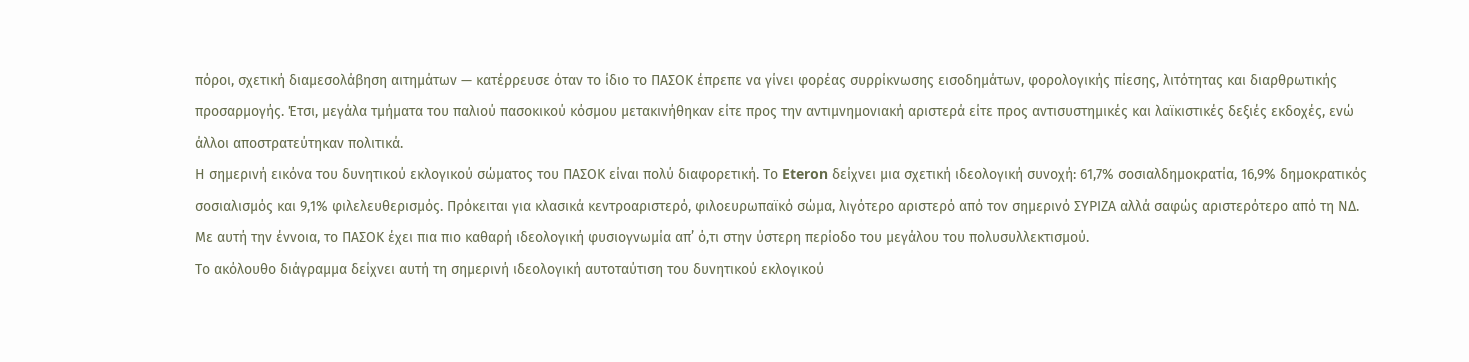πόροι, σχετική διαμεσολάβηση αιτημάτων — κατέρρευσε όταν το ίδιο το ΠΑΣΟΚ έπρεπε να γίνει φορέας συρρίκνωσης εισοδημάτων, φορολογικής πίεσης, λιτότητας και διαρθρωτικής προσαρμογής. Έτσι, μεγάλα τμήματα του παλιού πασοκικού κόσμου μετακινήθηκαν είτε προς την αντιμνημονιακή αριστερά είτε προς αντισυστημικές και λαϊκιστικές δεξιές εκδοχές, ενώ άλλοι αποστρατεύτηκαν πολιτικά.
Η σημερινή εικόνα του δυνητικού εκλογικού σώματος του ΠΑΣΟΚ είναι πολύ διαφορετική. Το Eteron δείχνει μια σχετική ιδεολογική συνοχή: 61,7% σοσιαλδημοκρατία, 16,9% δημοκρατικός σοσιαλισμός και 9,1% φιλελευθερισμός. Πρόκειται για κλασικά κεντροαριστερό, φιλοευρωπαϊκό σώμα, λιγότερο αριστερό από τον σημερινό ΣΥΡΙΖΑ αλλά σαφώς αριστερότερο από τη ΝΔ. Με αυτή την έννοια, το ΠΑΣΟΚ έχει πια πιο καθαρή ιδεολογική φυσιογνωμία απ’ ό,τι στην ύστερη περίοδο του μεγάλου του πολυσυλλεκτισμού.
Το ακόλουθο διάγραμμα δείχνει αυτή τη σημερινή ιδεολογική αυτοταύτιση του δυνητικού εκλογικού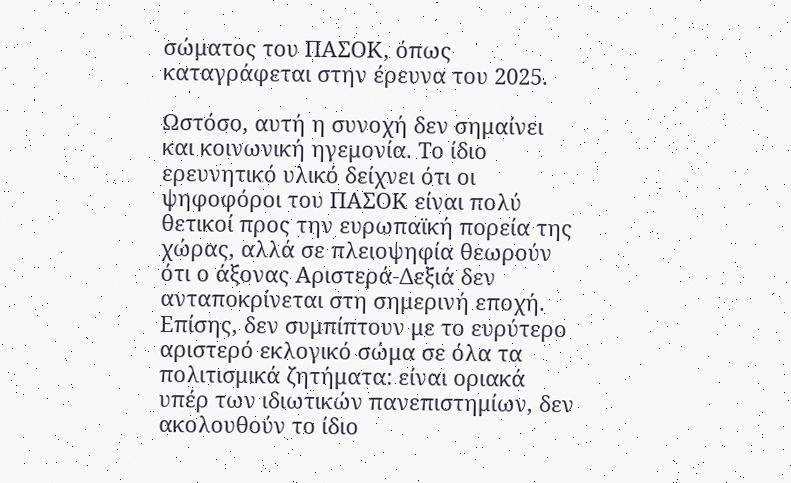σώματος του ΠΑΣΟΚ, όπως καταγράφεται στην έρευνα του 2025.

Ωστόσο, αυτή η συνοχή δεν σημαίνει και κοινωνική ηγεμονία. Το ίδιο ερευνητικό υλικό δείχνει ότι οι ψηφοφόροι του ΠΑΣΟΚ είναι πολύ θετικοί προς την ευρωπαϊκή πορεία της χώρας, αλλά σε πλειοψηφία θεωρούν ότι ο άξονας Αριστερά-Δεξιά δεν ανταποκρίνεται στη σημερινή εποχή. Επίσης, δεν συμπίπτουν με το ευρύτερο αριστερό εκλογικό σώμα σε όλα τα πολιτισμικά ζητήματα: είναι οριακά υπέρ των ιδιωτικών πανεπιστημίων, δεν ακολουθούν το ίδιο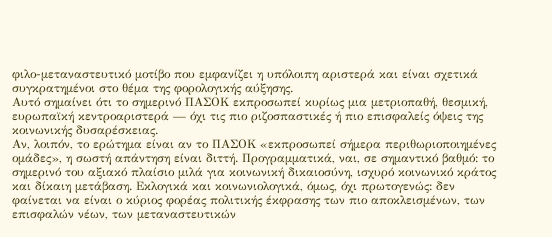φιλο-μεταναστευτικό μοτίβο που εμφανίζει η υπόλοιπη αριστερά και είναι σχετικά συγκρατημένοι στο θέμα της φορολογικής αύξησης.
Αυτό σημαίνει ότι το σημερινό ΠΑΣΟΚ εκπροσωπεί κυρίως μια μετριοπαθή, θεσμική, ευρωπαϊκή κεντροαριστερά — όχι τις πιο ριζοσπαστικές ή πιο επισφαλείς όψεις της κοινωνικής δυσαρέσκειας.
Αν, λοιπόν, το ερώτημα είναι αν το ΠΑΣΟΚ «εκπροσωπεί σήμερα περιθωριοποιημένες ομάδες», η σωστή απάντηση είναι διττή. Προγραμματικά, ναι, σε σημαντικό βαθμό: το σημερινό του αξιακό πλαίσιο μιλά για κοινωνική δικαιοσύνη, ισχυρό κοινωνικό κράτος και δίκαιη μετάβαση. Εκλογικά και κοινωνιολογικά, όμως, όχι πρωτογενώς: δεν φαίνεται να είναι ο κύριος φορέας πολιτικής έκφρασης των πιο αποκλεισμένων, των επισφαλών νέων, των μεταναστευτικών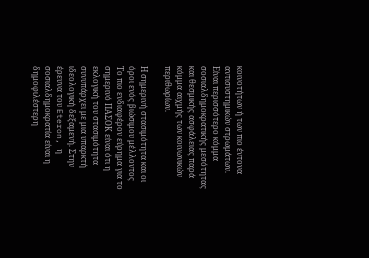κοινοτήτων ή των πιο έντονα αντισυστημικών στρωμάτων. Είναι περισσότερο κόμμα σοσιαλδημοκρατικής μεσότητας και θεσμικής ασφάλειας παρά κόμμα αιχμής των κοινωνικών περιθωρίων.

Η σημερινή στασιμότητα και οι όροι ενός βιώσιμου μέλλοντος
Το πιο ενδιαφέρον εύρημα για το σημερινό ΠΑΣΟΚ είναι ότι η εκλογική του στασιμότητα συνυπάρχει με μια υπαρκτή ιδεολογική δεξαμενή. Στην έρευνα του Eteron, η σοσιαλδημοκρατία είναι η δημοφιλέστερη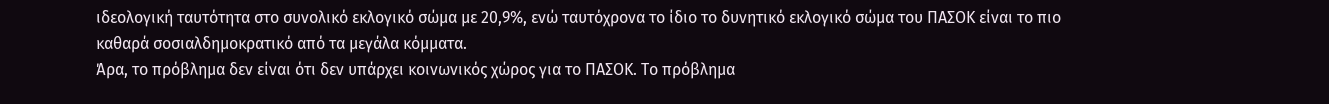ιδεολογική ταυτότητα στο συνολικό εκλογικό σώμα με 20,9%, ενώ ταυτόχρονα το ίδιο το δυνητικό εκλογικό σώμα του ΠΑΣΟΚ είναι το πιο καθαρά σοσιαλδημοκρατικό από τα μεγάλα κόμματα.
Άρα, το πρόβλημα δεν είναι ότι δεν υπάρχει κοινωνικός χώρος για το ΠΑΣΟΚ. Το πρόβλημα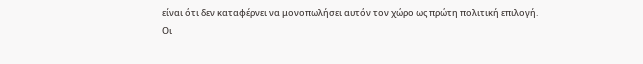είναι ότι δεν καταφέρνει να μονοπωλήσει αυτόν τον χώρο ως πρώτη πολιτική επιλογή.
Οι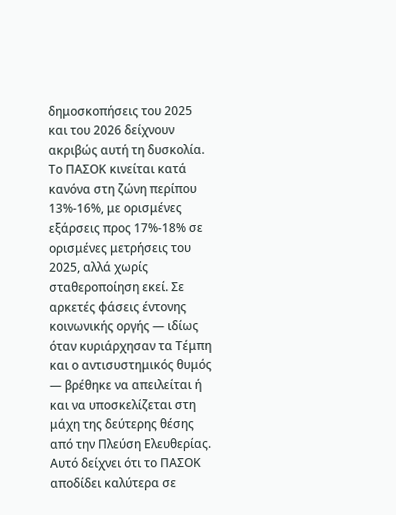δημοσκοπήσεις του 2025 και του 2026 δείχνουν ακριβώς αυτή τη δυσκολία. Το ΠΑΣΟΚ κινείται κατά κανόνα στη ζώνη περίπου 13%-16%, με ορισμένες εξάρσεις προς 17%-18% σε ορισμένες μετρήσεις του 2025, αλλά χωρίς σταθεροποίηση εκεί. Σε αρκετές φάσεις έντονης κοινωνικής οργής — ιδίως όταν κυριάρχησαν τα Τέμπη και ο αντισυστημικός θυμός — βρέθηκε να απειλείται ή και να υποσκελίζεται στη μάχη της δεύτερης θέσης από την Πλεύση Ελευθερίας.
Αυτό δείχνει ότι το ΠΑΣΟΚ αποδίδει καλύτερα σε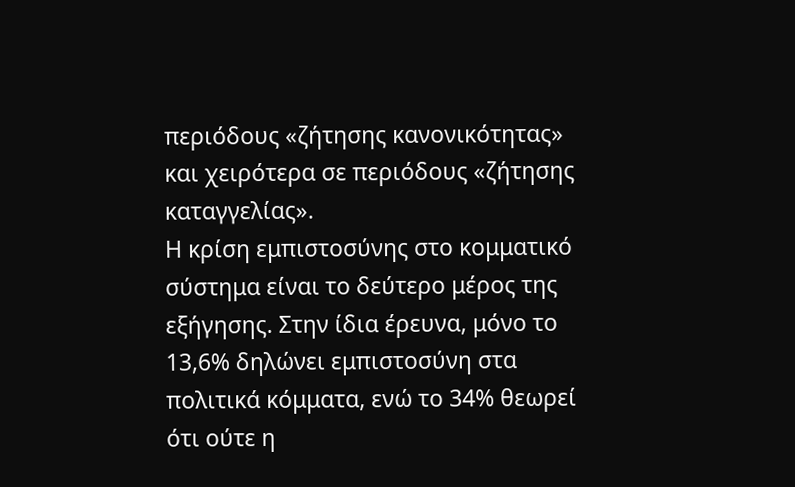περιόδους «ζήτησης κανονικότητας» και χειρότερα σε περιόδους «ζήτησης καταγγελίας».
Η κρίση εμπιστοσύνης στο κομματικό σύστημα είναι το δεύτερο μέρος της εξήγησης. Στην ίδια έρευνα, μόνο το 13,6% δηλώνει εμπιστοσύνη στα πολιτικά κόμματα, ενώ το 34% θεωρεί ότι ούτε η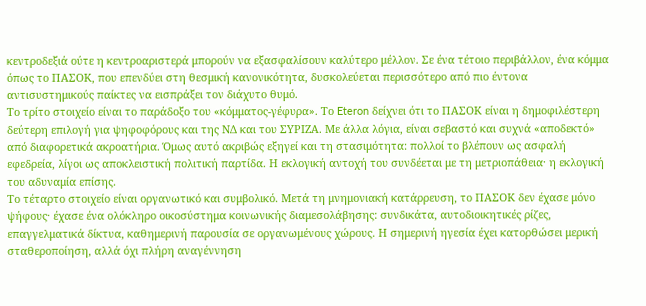κεντροδεξιά ούτε η κεντροαριστερά μπορούν να εξασφαλίσουν καλύτερο μέλλον. Σε ένα τέτοιο περιβάλλον, ένα κόμμα όπως το ΠΑΣΟΚ, που επενδύει στη θεσμική κανονικότητα, δυσκολεύεται περισσότερο από πιο έντονα αντισυστημικούς παίκτες να εισπράξει τον διάχυτο θυμό.
Το τρίτο στοιχείο είναι το παράδοξο του «κόμματος-γέφυρα». Το Eteron δείχνει ότι το ΠΑΣΟΚ είναι η δημοφιλέστερη δεύτερη επιλογή για ψηφοφόρους και της ΝΔ και του ΣΥΡΙΖΑ. Με άλλα λόγια, είναι σεβαστό και συχνά «αποδεκτό» από διαφορετικά ακροατήρια. Όμως αυτό ακριβώς εξηγεί και τη στασιμότητα: πολλοί το βλέπουν ως ασφαλή εφεδρεία, λίγοι ως αποκλειστική πολιτική παρτίδα. Η εκλογική αντοχή του συνδέεται με τη μετριοπάθεια· η εκλογική του αδυναμία επίσης.
Το τέταρτο στοιχείο είναι οργανωτικό και συμβολικό. Μετά τη μνημονιακή κατάρρευση, το ΠΑΣΟΚ δεν έχασε μόνο ψήφους· έχασε ένα ολόκληρο οικοσύστημα κοινωνικής διαμεσολάβησης: συνδικάτα, αυτοδιοικητικές ρίζες, επαγγελματικά δίκτυα, καθημερινή παρουσία σε οργανωμένους χώρους. Η σημερινή ηγεσία έχει κατορθώσει μερική σταθεροποίηση, αλλά όχι πλήρη αναγέννηση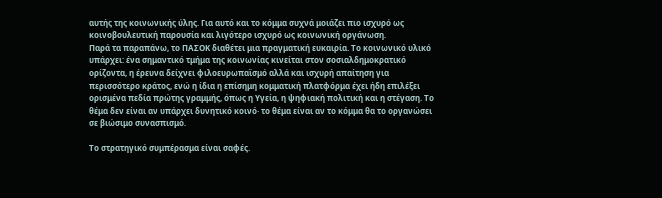αυτής της κοινωνικής ύλης. Για αυτό και το κόμμα συχνά μοιάζει πιο ισχυρό ως κοινοβουλευτική παρουσία και λιγότερο ισχυρό ως κοινωνική οργάνωση.
Παρά τα παραπάνω, το ΠΑΣΟΚ διαθέτει μια πραγματική ευκαιρία. Το κοινωνικό υλικό υπάρχει: ένα σημαντικό τμήμα της κοινωνίας κινείται στον σοσιαλδημοκρατικό ορίζοντα, η έρευνα δείχνει φιλοευρωπαϊσμό αλλά και ισχυρή απαίτηση για περισσότερο κράτος, ενώ η ίδια η επίσημη κομματική πλατφόρμα έχει ήδη επιλέξει ορισμένα πεδία πρώτης γραμμής, όπως η Υγεία, η ψηφιακή πολιτική και η στέγαση. Το θέμα δεν είναι αν υπάρχει δυνητικό κοινό· το θέμα είναι αν το κόμμα θα το οργανώσει σε βιώσιμο συνασπισμό.

Το στρατηγικό συμπέρασμα είναι σαφές.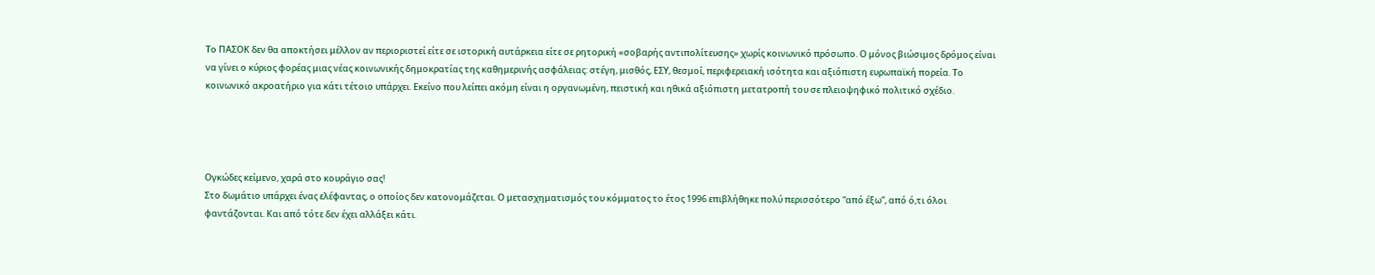Το ΠΑΣΟΚ δεν θα αποκτήσει μέλλον αν περιοριστεί είτε σε ιστορική αυτάρκεια είτε σε ρητορική «σοβαρής αντιπολίτευσης» χωρίς κοινωνικό πρόσωπο. Ο μόνος βιώσιμος δρόμος είναι να γίνει ο κύριος φορέας μιας νέας κοινωνικής δημοκρατίας της καθημερινής ασφάλειας: στέγη, μισθός, ΕΣΥ, θεσμοί, περιφερειακή ισότητα και αξιόπιστη ευρωπαϊκή πορεία. Το κοινωνικό ακροατήριο για κάτι τέτοιο υπάρχει. Εκείνο που λείπει ακόμη είναι η οργανωμένη, πειστική και ηθικά αξιόπιστη μετατροπή του σε πλειοψηφικό πολιτικό σχέδιο.




Ογκώδες κείμενο, χαρά στο κουράγιο σας!
Στο δωμάτιο υπάρχει ένας ελέφαντας, ο οποίος δεν κατονομάζεται. Ο μετασχηματισμός του κόμματος το έτος 1996 επιβλήθηκε πολύ περισσότερο “από έξω”, από ό,τι όλοι φαντάζονται. Και από τότε δεν έχει αλλάξει κάτι.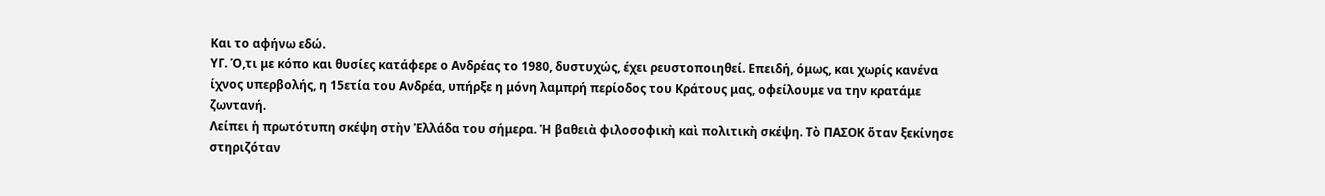Και το αφήνω εδώ.
ΥΓ. Ό,τι με κόπο και θυσίες κατάφερε ο Ανδρέας το 1980, δυστυχώς, έχει ρευστοποιηθεί. Επειδή, όμως, και χωρίς κανένα ίχνος υπερβολής, η 15ετία του Ανδρέα, υπήρξε η μόνη λαμπρή περίοδος του Κράτους μας, οφείλουμε να την κρατάμε ζωντανή.
Λείπει ἡ πρωτότυπη σκέψη στὴν Ἑλλάδα του σήμερα. Ἡ βαθειὰ φιλοσοφικὴ καὶ πολιτικὴ σκέψη. Τὸ ΠΑΣΟΚ ὅταν ξεκίνησε στηριζόταν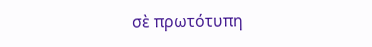σὲ πρωτότυπη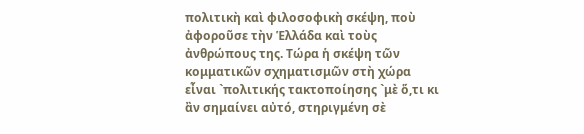πολιτικὴ καὶ φιλοσοφικὴ σκέψη, ποὺ ἀφοροῦσε τὴν Ἑλλάδα καὶ τοὺς ἀνθρώπους της. Τώρα ἡ σκέψη τῶν κομματικῶν σχηματισμῶν στὴ χώρα εἶναι `πολιτικής τακτοποίησης `μὲ ὅ,τι κι ἂν σημαίνει αὐτό, στηριγμένη σὲ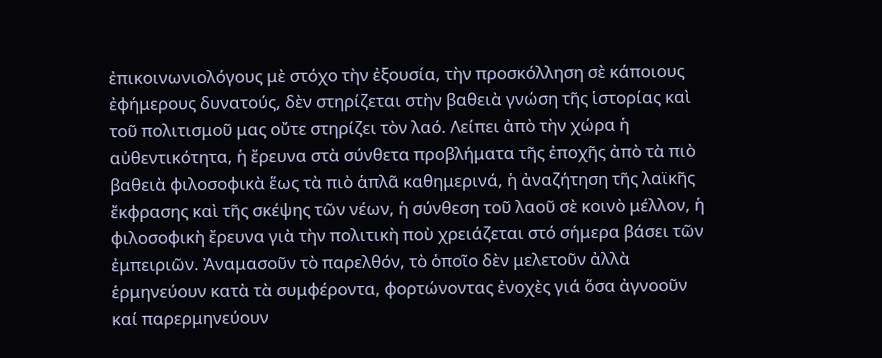ἐπικοινωνιολόγους μὲ στόχο τὴν ἐξουσία, τὴν προσκόλληση σὲ κάποιους ἐφήμερους δυνατούς, δὲν στηρίζεται στὴν βαθειὰ γνώση τῆς ἱστορίας καὶ τοῦ πολιτισμοῦ μας οὔτε στηρίζει τὸν λαό. Λείπει ἀπὸ τὴν χώρα ἡ αὐθεντικότητα, ἡ ἔρευνα στὰ σύνθετα προβλήματα τῆς ἐποχῆς ἀπὸ τὰ πιὸ βαθειὰ φιλοσοφικὰ ἕως τὰ πιὸ ἁπλᾶ καθημερινά, ἡ ἀναζήτηση τῆς λαϊκῆς ἔκφρασης καὶ τῆς σκέψης τῶν νέων, ἡ σύνθεση τοῦ λαοῦ σὲ κοινὸ μέλλον, ἡ φιλοσοφικὴ ἔρευνα γιὰ τὴν πολιτικὴ ποὺ χρειάζεται στό σήμερα βάσει τῶν ἐμπειριῶν. Ἀναμασοῦν τὸ παρελθόν, τὸ ὁποῖο δὲν μελετοῦν ἀλλὰ ἑρμηνεύουν κατὰ τὰ συμφέροντα, φορτώνοντας ἐνοχὲς γιά ὅσα ἀγνοοῦν καί παρερμηνεύουν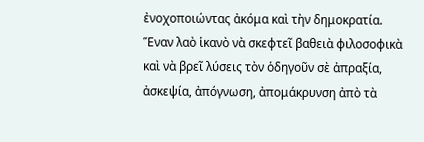ἐνοχοποιώντας ἀκόμα καὶ τὴν δημοκρατία. Ἕναν λαὸ ἱκανὸ νὰ σκεφτεῖ βαθειὰ φιλοσοφικὰ καὶ νὰ βρεῖ λύσεις τὸν ὁδηγοῦν σὲ ἀπραξία, ἀσκεψία, ἀπόγνωση, ἀπομάκρυνση ἀπὸ τὰ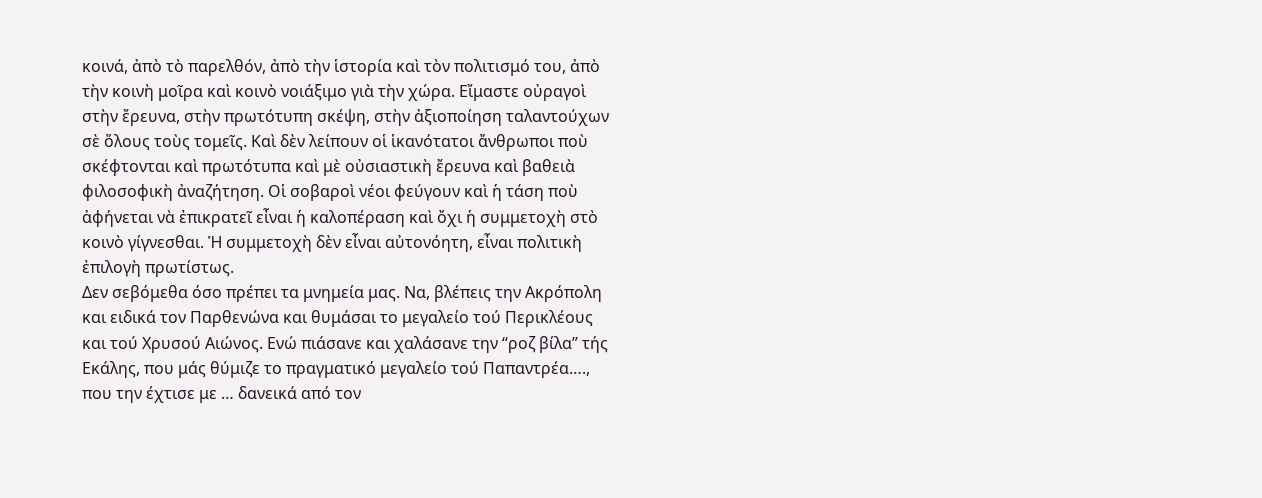κοινά, ἀπὸ τὸ παρελθόν, ἀπὸ τὴν ἱστορία καὶ τὸν πολιτισμό του, ἀπὸ τὴν κοινὴ μοῖρα καὶ κοινὸ νοιάξιμο γιὰ τὴν χώρα. Εἴμαστε οὐραγοὶ στὴν ἔρευνα, στὴν πρωτότυπη σκέψη, στὴν ἀξιοποίηση ταλαντούχων σὲ ὅλους τοὺς τομεῖς. Καὶ δὲν λείπουν οἱ ἱκανότατοι ἄνθρωποι ποὺ σκέφτονται καὶ πρωτότυπα καὶ μὲ οὐσιαστικὴ ἔρευνα καὶ βαθειὰ φιλοσοφικὴ ἀναζήτηση. Οἱ σοβαροὶ νέοι φεύγουν καὶ ἡ τάση ποὺ ἀφήνεται νὰ ἐπικρατεῖ εἶναι ἡ καλοπέραση καὶ ὄχι ἡ συμμετοχὴ στὸ κοινὸ γίγνεσθαι. Ἡ συμμετοχὴ δὲν εἶναι αὐτονόητη, εἶναι πολιτικὴ ἐπιλογὴ πρωτίστως.
Δεν σεβόμεθα όσο πρέπει τα μνημεία μας. Να, βλέπεις την Ακρόπολη και ειδικά τον Παρθενώνα και θυμάσαι το μεγαλείο τού Περικλέους και τού Χρυσού Αιώνος. Ενώ πιάσανε και χαλάσανε την “ροζ βίλα” τής Εκάλης, που μάς θύμιζε το πραγματικό μεγαλείο τού Παπαντρέα…., που την έχτισε με … δανεικά από τον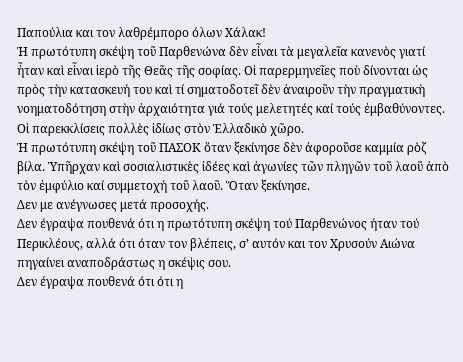Παπούλια και τον λαθρέμπορο όλων Χάλακ!
Ἡ πρωτότυπη σκέψη τοῦ Παρθενώνα δὲν εἶναι τὰ μεγαλεῖα κανενὸς γιατί ἦταν καὶ εἶναι ἱερὸ τῆς Θεᾶς τῆς σοφίας. Οἱ παρερμηνεῖες ποὺ δίνονται ὡς πρὸς τὴν κατασκευή του καὶ τί σηματοδοτεῖ δὲν ἀναιροῦν τὴν πραγματικὴ νοηματοδότηση στὴν ἀρχαιότητα γιά τούς μελετητές καί τούς ἐμβαθύνοντες. Οἱ παρεκκλίσεις πολλὲς ἰδίως στὸν Ἑλλαδικὸ χῶρο.
Ἡ πρωτότυπη σκέψη τοῦ ΠΑΣΟΚ ὅταν ξεκίνησε δὲν ἀφοροῦσε καμμία ρὸζ βίλα. Ὑπῆρχαν καὶ σοσιαλιστικὲς ἰδέες καὶ ἀγωνίες τῶν πληγῶν τοῦ λαοῦ ἀπὸ τὸν ἐμφύλιο καί συμμετοχή τοῦ λαοῦ. Ὅταν ξεκίνησε.
Δεν με ανέγνωσες μετά προσοχής.
Δεν έγραψα πουθενά ότι η πρωτότυπη σκέψη τού Παρθενώνος ήταν τού Περικλέους, αλλά ότι όταν τον βλέπεις, σ’ αυτόν και τον Χρυσούν Αιώνα πηγαίνει αναποδράστως η σκέψις σου.
Δεν έγραψα πουθενά ότι ότι η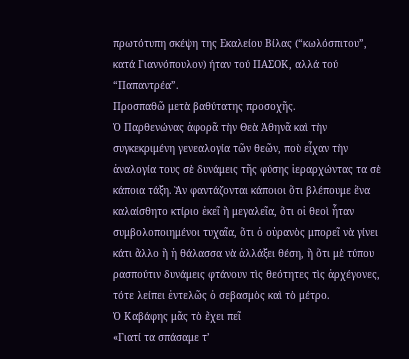πρωτότυπη σκέψη της Εκαλείου Βίλας (“κωλόσπιτου”, κατά Γιαννόπουλον) ήταν τού ΠΑΣΟΚ, αλλά τού “Παπαντρέα”.
Προσπαθῶ μετὰ βαθύτατης προσοχῆς.
Ὁ Παρθενώνας ἀφορᾶ τὴν Θεὰ Ἀθηνᾶ καὶ τὴν συγκεκριμένη γενεαλογία τῶν θεῶν, ποὺ εἶχαν τὴν ἀναλογία τους σὲ δυνάμεις τῆς φύσης ἱεραρχώντας τα σὲ κάποια τάξη. Ἂν φαντάζονται κάποιοι ὅτι βλέπουμε ἕνα καλαίσθητο κτίριο ἐκεῖ ἢ μεγαλεῖα, ὅτι οἱ θεοὶ ἦταν συμβολοποιημένοι τυχαῖα, ὅτι ὁ οὐρανὸς μπορεῖ νὰ γίνει κάτι ἄλλο ἢ ἡ θάλασσα νὰ ἀλλάξει θέση, ἢ ὅτι μὲ τύπου ρασπούτιν δυνάμεις φτάνουν τὶς θεότητες τὶς ἀρχέγονες, τότε λείπει ἐντελῶς ὁ σεβασμὸς καὶ τὸ μέτρο.
Ὁ Καβάφης μᾶς τὸ ἔχει πεῖ
«Γιατί τα σπάσαμε τ’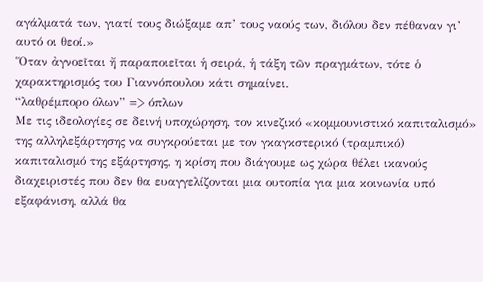αγάλματά των, γιατί τους διώξαμε απ’ τους ναούς των, διόλου δεν πέθαναν γι’ αυτό οι θεοί.»
Ὅταν ἀγνοεῖται ἤ παραποιεῖται ἡ σειρά, ἡ τάξη τῶν πραγμάτων, τότε ὁ χαρακτηρισμός του Γιαννόπουλου κάτι σημαίνει.
“λαθρέμπορο όλων” => όπλων
Με τις ιδεολογίες σε δεινή υποχώρηση, τον κινεζικό «κομμουνιστικό καπιταλισμό» της αλληλεξάρτησης να συγκρούεται με τον γκαγκστερικό (τραμπικό) καπιταλισμό της εξάρτησης, η κρίση που διάγουμε ως χώρα θέλει ικανούς διαχειριστές που δεν θα ευαγγελίζονται μια ουτοπία για μια κοινωνία υπό εξαφάνιση, αλλά θα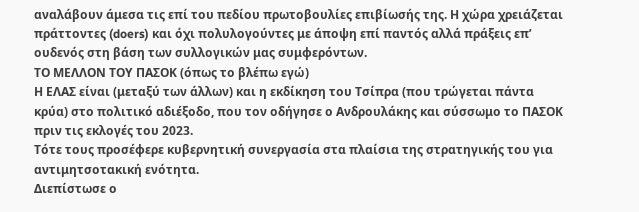αναλάβουν άμεσα τις επί του πεδίου πρωτοβουλίες επιβίωσής της. Η χώρα χρειάζεται πράττοντες (doers) και όχι πολυλογούντες με άποψη επί παντός αλλά πράξεις επ’ ουδενός στη βάση των συλλογικών μας συμφερόντων.
ΤΟ ΜΕΛΛΟΝ ΤΟΥ ΠΑΣΟΚ (όπως το βλέπω εγώ)
Η ΕΛΑΣ είναι (μεταξύ των άλλων) και η εκδίκηση του Τσίπρα (που τρώγεται πάντα κρύα) στο πολιτικό αδιέξοδο, που τον οδήγησε ο Ανδρουλάκης και σύσσωμο το ΠΑΣΟΚ πριν τις εκλογές του 2023.
Τότε τους προσέφερε κυβερνητική συνεργασία στα πλαίσια της στρατηγικής του για αντιμητσοτακική ενότητα.
Διεπίστωσε ο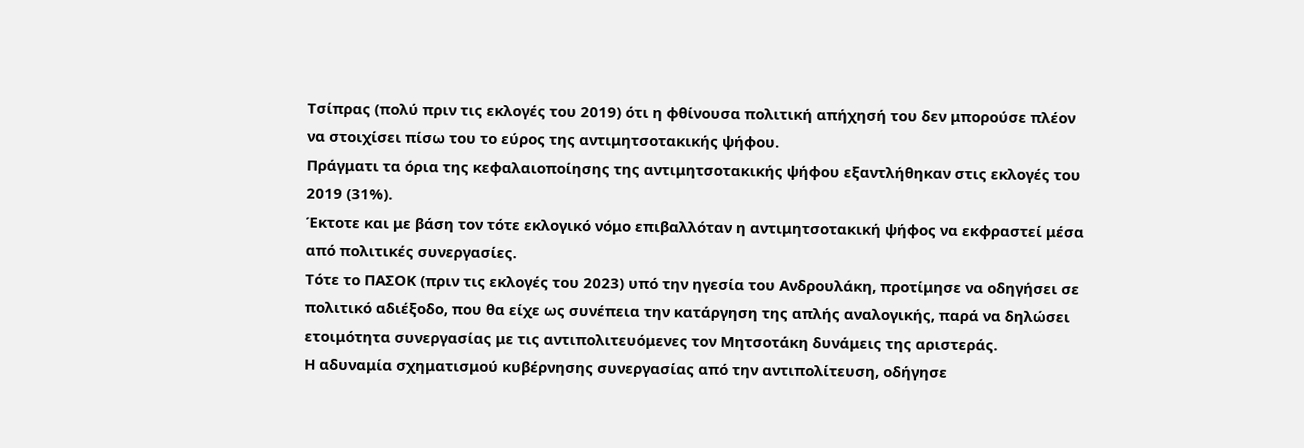Τσίπρας (πολύ πριν τις εκλογές του 2019) ότι η φθίνουσα πολιτική απήχησή του δεν μπορούσε πλέον να στοιχίσει πίσω του το εύρος της αντιμητσοτακικής ψήφου.
Πράγματι τα όρια της κεφαλαιοποίησης της αντιμητσοτακικής ψήφου εξαντλήθηκαν στις εκλογές του 2019 (31%).
Έκτοτε και με βάση τον τότε εκλογικό νόμο επιβαλλόταν η αντιμητσοτακική ψήφος να εκφραστεί μέσα από πολιτικές συνεργασίες.
Τότε το ΠΑΣΟΚ (πριν τις εκλογές του 2023) υπό την ηγεσία του Ανδρουλάκη, προτίμησε να οδηγήσει σε πολιτικό αδιέξοδο, που θα είχε ως συνέπεια την κατάργηση της απλής αναλογικής, παρά να δηλώσει ετοιμότητα συνεργασίας με τις αντιπολιτευόμενες τον Μητσοτάκη δυνάμεις της αριστεράς.
Η αδυναμία σχηματισμού κυβέρνησης συνεργασίας από την αντιπολίτευση, οδήγησε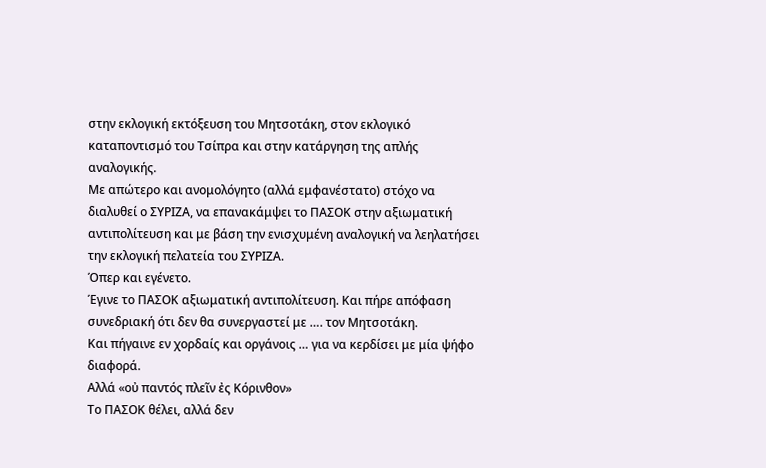στην εκλογική εκτόξευση του Μητσοτάκη, στον εκλογικό καταποντισμό του Τσίπρα και στην κατάργηση της απλής αναλογικής.
Με απώτερο και ανομολόγητο (αλλά εμφανέστατο) στόχο να διαλυθεί ο ΣΥΡΙΖΑ, να επανακάμψει το ΠΑΣΟΚ στην αξιωματική αντιπολίτευση και με βάση την ενισχυμένη αναλογική να λεηλατήσει την εκλογική πελατεία του ΣΥΡΙΖΑ.
Όπερ και εγένετο.
Έγινε το ΠΑΣΟΚ αξιωματική αντιπολίτευση. Και πήρε απόφαση συνεδριακή ότι δεν θα συνεργαστεί με …. τον Μητσοτάκη.
Και πήγαινε εν χορδαίς και οργάνοις … για να κερδίσει με μία ψήφο διαφορά.
Αλλά «οὐ παντός πλεῖν ἐς Κόρινθον»
Το ΠΑΣΟΚ θέλει, αλλά δεν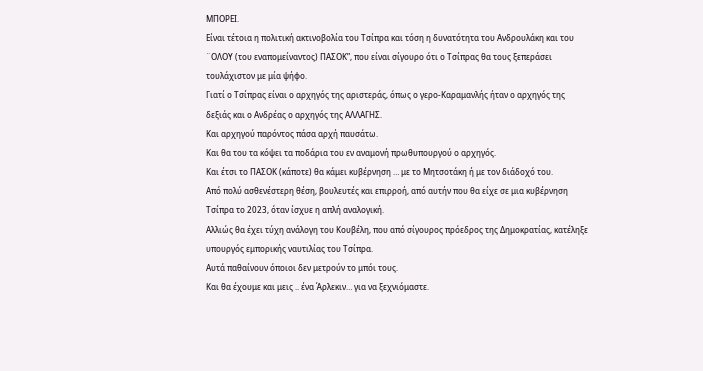ΜΠΟΡΕΙ.
Είναι τέτοια η πολιτική ακτινοβολία του Τσίπρα και τόση η δυνατότητα του Ανδρουλάκη και του ¨ΟΛΟΥ (του εναπομείναντος) ΠΑΣΟΚ”, που είναι σίγουρο ότι ο Τσίπρας θα τους ξεπεράσει τουλάχιστον με μία ψήφο.
Γιατί ο Τσίπρας είναι ο αρχηγός της αριστεράς, όπως ο γερο-Καραμανλής ήταν ο αρχηγός της δεξιάς και ο Ανδρέας ο αρχηγός της ΑΛΛΑΓΗΣ.
Και αρχηγού παρόντος πάσα αρχή παυσάτω.
Και θα του τα κόψει τα ποδάρια του εν αναμονή πρωθυπουργού ο αρχηγός.
Και έτσι το ΠΑΣΟΚ (κάποτε) θα κάμει κυβέρνηση … με το Μητσοτάκη ή με τον διάδοχό του.
Από πολύ ασθενέστερη θέση, βουλευτές και επιρροή, από αυτήν που θα είχε σε μια κυβέρνηση Τσίπρα το 2023, όταν ίσχυε η απλή αναλογική.
Αλλιώς θα έχει τύχη ανάλογη του Κουβέλη, που από σίγουρος πρόεδρος της Δημοκρατίας, κατέληξε υπουργός εμπορικής ναυτιλίας του Τσίπρα.
Αυτά παθαίνουν όποιοι δεν μετρούν το μπόι τους.
Και θα έχουμε και μεις .. ένα Άρλεκιν… για να ξεχνιόμαστε.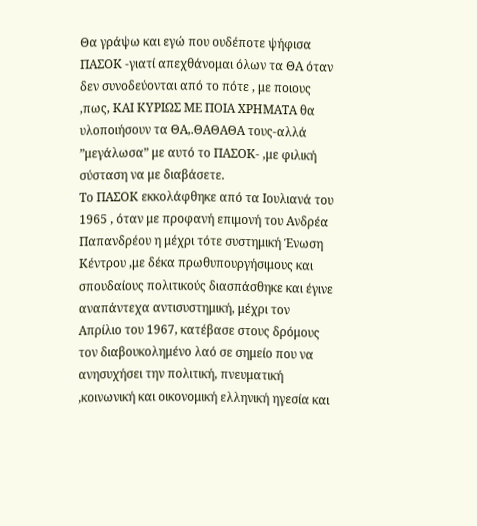Θα γράψω και εγώ που ουδέποτε ψήφισα ΠΑΣΟΚ -γιατί απεχθάνομαι όλων τα ΘΑ όταν δεν συνοδεύονται από το πότε , με ποιους ,πως, ΚΑΙ ΚΥΡΙΩΣ ΜΕ ΠΟΙΑ ΧΡΗΜΑΤΑ θα υλοποιήσουν τα ΘΑ,.ΘΑΘΑΘΑ τους-αλλά ”μεγάλωσα” με αυτό το ΠΑΣΟΚ- ,με φιλική σύσταση να με διαβάσετε.
Το ΠΑΣΟΚ εκκολάφθηκε από τα Ιουλιανά του 1965 , όταν με προφανή επιμονή του Ανδρέα Παπανδρέου η μέχρι τότε συστημική Ένωση Κέντρου ,με δέκα πρωθυπουργήσιμους και σπουδαίους πολιτικούς διασπάσθηκε και έγινε αναπάντεχα αντισυστημική, μέχρι τον Απρίλιο του 1967, κατέβασε στους δρόμους τον διαβουκολημένο λαό σε σημείο που να ανησυχήσει την πολιτική, πνευματική ,κοινωνική και οικονομική ελληνική ηγεσία και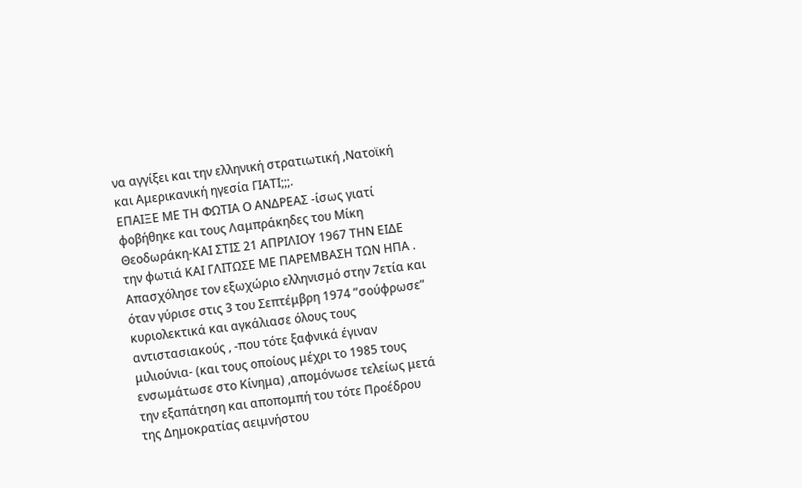να αγγίξει και την ελληνική στρατιωτική ,Νατοϊκή και Αμερικανική ηγεσία ΓΙΑΤΙ;;;.
ΕΠΑΙΞΕ ΜΕ ΤΗ ΦΩΤΙΑ Ο ΑΝΔΡΕΑΣ -ίσως γιατί φοβήθηκε και τους Λαμπράκηδες του Μίκη Θεοδωράκη-ΚΑΙ ΣΤΙΣ 21 ΑΠΡΙΛΙΟΥ 1967 ΤΗΝ ΕΙΔΕ την φωτιά ΚΑΙ ΓΛΙΤΩΣΕ ΜΕ ΠΑΡΕΜΒΑΣΗ ΤΩΝ ΗΠΑ .
Απασχόλησε τον εξωχώριο ελληνισμό στην 7ετία και όταν γύρισε στις 3 του Σεπτέμβρη 1974 ”σούφρωσε” κυριολεκτικά και αγκάλιασε όλους τους αντιστασιακούς , -που τότε ξαφνικά έγιναν μιλιούνια- (και τους οποίους μέχρι το 1985 τους ενσωμάτωσε στο Κίνημα) ,απομόνωσε τελείως μετά την εξαπάτηση και αποπομπή του τότε Προέδρου της Δημοκρατίας αειμνήστου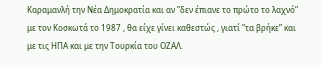Καραμανλή την Νέα Δημοκρατία και αν ”δεν έπιανε το πρώτο το λαχνό” με τον Κοσκωτά το 1987 , θα είχε γίνει καθεστώς , γιατί ”τα βρήκε” και με τις ΗΠΑ και με την Τουρκία του ΟΖΑΛ.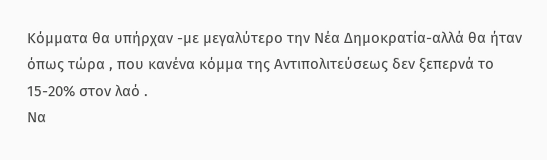Κόμματα θα υπήρχαν -με μεγαλύτερο την Νέα Δημοκρατία-αλλά θα ήταν όπως τώρα , που κανένα κόμμα της Αντιπολιτεύσεως δεν ξεπερνά το 15-20% στον λαό .
Να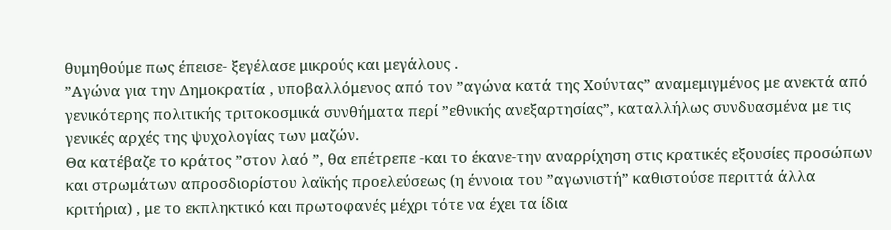θυμηθούμε πως έπεισε- ξεγέλασε μικρούς και μεγάλους .
”Αγώνα για την Δημοκρατία , υποβαλλόμενος από τον ”αγώνα κατά της Χούντας” αναμεμιγμένος με ανεκτά από γενικότερης πολιτικής τριτοκοσμικά συνθήματα περί ”εθνικής ανεξαρτησίας”, καταλλήλως συνδυασμένα με τις γενικές αρχές της ψυχολογίας των μαζών.
Θα κατέβαζε το κράτος ”στον λαό ”, θα επέτρεπε -και το έκανε-την αναρρίχηση στις κρατικές εξουσίες προσώπων και στρωμάτων απροσδιορίστου λαϊκής προελεύσεως (η έννοια του ”αγωνιστή” καθιστούσε περιττά άλλα κριτήρια) , με το εκπληκτικό και πρωτοφανές μέχρι τότε να έχει τα ίδια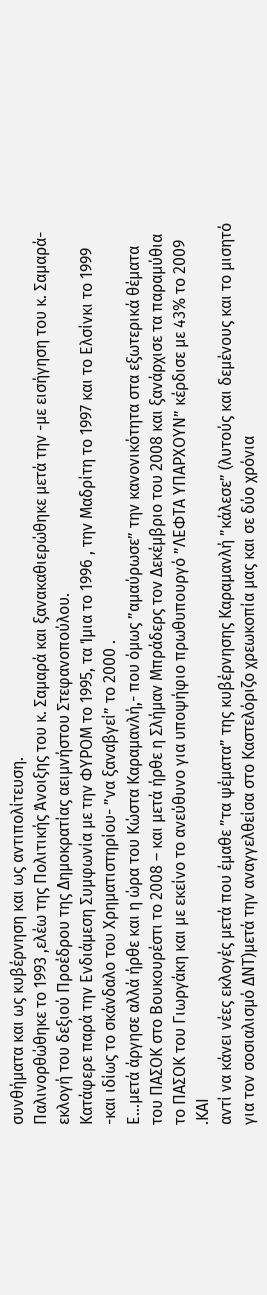συνθήματα και ως κυβέρνηση και ως αντιπολίτευση.
Παλινορθώθηκε το 1993 ,ελέω της Πολιτικής Άνοιξης του κ. Σαμαρά και ξανακαθιερώθηκε μετά την -με εισήγηση του κ. Σαμαρά- εκλογή του δεξιού Προέδρου της Δημοκρατίας αειμνήστου Στεφανοπούλου.
Κατάφερε παρά την Ενδιάμεση Συμφωνία με την ΦΥΡΟΜ το 1995, τα Ίμια το 1996 , την Μαδρίτη το 1997 και το Ελσίνκι το 1999 -και ιδίως το σκάνδαλο του Χρηματιστηρίου- ”να ξαναβγεί” το 2000 .
Ε…μετά άργησε αλλά ήρθε και η ώρα του Κώστα Καραμανλή,- που όμως ”αμαύρωσε” την κανονικότητα στα εξωτερικά θέματα του ΠΑΣΟΚ στο Βουκουρέστι το 2008 – και μετά ήρθε η Σλήμαν Μπράδερς τον Δεκέμβριο του 2008 και ξανάρχισε τα παραμύθια το ΠΑΣΟΚ του Γιωργάκη και με εκείνο το ανεύθυνο για υποψήφιο πρωθυπουργό ”ΛΕΦΤΑ ΥΠΑΡΧΟΥΝ” κέρδισε με 43% το 2009 .ΚΑΙ
αντί να κάνει νέες εκλογές μετά που έμαθε ”τα ψέματα” της κυβέρνησης Καραμανλή ”κάλεσε” (λυτούς και δεμένους και το μισητό για τον σοσιαλισμό ΔΝΤ)μετά την αναγγελθείσα στο Καστελόριζο χρεωκοπία μας και σε δύο χρόνια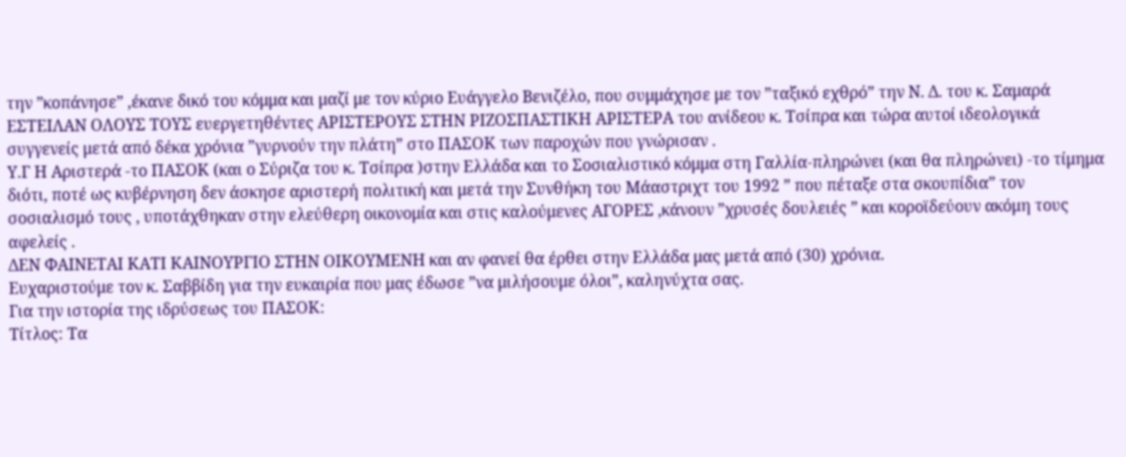την ”κοπάνησε” ,έκανε δικό του κόμμα και μαζί με τον κύριο Ευάγγελο Βενιζέλο, που συμμάχησε με τον ”ταξικό εχθρό” την Ν. Δ. του κ. Σαμαρά ΕΣΤΕΙΛΑΝ ΟΛΟΥΣ ΤΟΥΣ ευεργετηθέντες ΑΡΙΣΤΕΡΟΥΣ ΣΤΗΝ ΡΙΖΟΣΠΑΣΤΙΚΗ ΑΡΙΣΤΕΡΑ του ανίδεου κ. Τσίπρα και τώρα αυτοί ιδεολογικά συγγενείς μετά από δέκα χρόνια ”γυρνούν την πλάτη” στο ΠΑΣΟΚ των παροχών που γνώρισαν .
Υ.Γ Η Αριστερά -το ΠΑΣΟΚ (και ο Σύριζα του κ. Τσίπρα )στην Ελλάδα και το Σοσιαλιστικό κόμμα στη Γαλλία-πληρώνει (και θα πληρώνει) -το τίμημα διότι, ποτέ ως κυβέρνηση δεν άσκησε αριστερή πολιτική και μετά την Συνθήκη του Μάαστριχτ του 1992 ” που πέταξε στα σκουπίδια” τον σοσιαλισμό τους , υποτάχθηκαν στην ελεύθερη οικονομία και στις καλούμενες ΑΓΟΡΕΣ ,κάνουν ”χρυσές δουλειές ” και κοροϊδεύουν ακόμη τους αφελείς .
ΔΕΝ ΦΑΙΝΕΤΑΙ ΚΑΤΙ ΚΑΙΝΟΥΡΓΙΟ ΣΤΗΝ ΟΙΚΟΥΜΕΝΗ και αν φανεί θα έρθει στην Ελλάδα μας μετά από (30) χρόνια.
Ευχαριστούμε τον κ. Σαββίδη για την ευκαιρία που μας έδωσε ”να μιλήσουμε όλοι”, καληνύχτα σας.
Για την ιστορία της ιδρύσεως του ΠΑΣΟΚ:
Τίτλος: Τα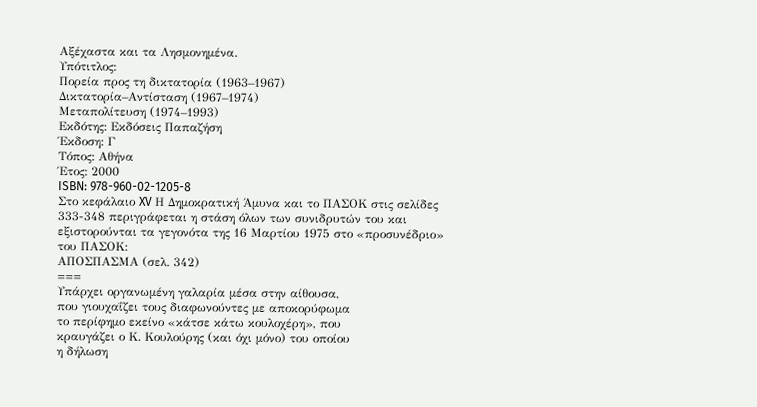Αξέχαστα και τα Λησμονημένα.
Υπότιτλος:
Πορεία προς τη δικτατορία (1963–1967)
Δικτατορία–Αντίσταση (1967–1974)
Μεταπολίτευση (1974–1993)
Εκδότης: Εκδόσεις Παπαζήση
Έκδοση: Γ
Τόπος: Αθήνα
Έτος: 2000
ISBN: 978-960-02-1205-8
Στο κεφάλαιο XV Η Δημοκρατική Άμυνα και το ΠΑΣΟΚ στις σελίδες 333-348 περιγράφεται η στάση όλων των συνιδρυτών του και εξιστορούνται τα γεγονότα της 16 Μαρτίου 1975 στο «προσυνέδριο» του ΠΑΣΟΚ:
ΑΠΟΣΠΑΣΜΑ (σελ. 342)
===
Υπάρχει οργανωμένη γαλαρία μέσα στην αίθουσα,
που γιουχαΐζει τους διαφωνούντες με αποκορύφωμα
το περίφημο εκείνο «κάτσε κάτω κουλοχέρη», που
κραυγάζει ο Κ. Κουλούρης (και όχι μόνο) του οποίου
η δήλωση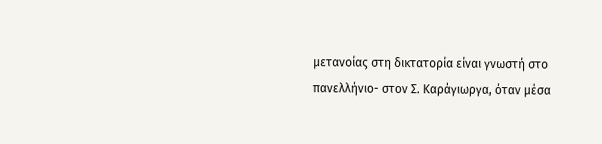μετανοίας στη δικτατορία είναι γνωστή στο
πανελλήνιο- στον Σ. Καράγιωργα, όταν μέσα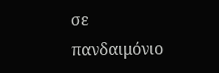σε
πανδαιμόνιο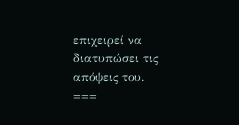επιχειρεί να διατυπώσει τις απόψεις του.
===